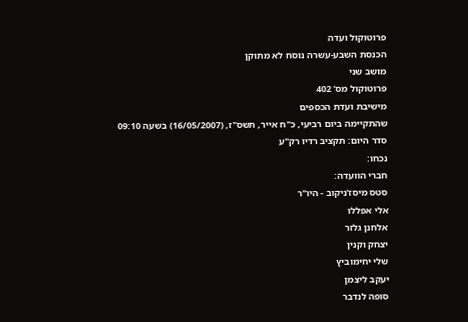פרוטוקול ועדה
הכנסת השבע-עשרה נוסח לא מתוקן
מושב שני
פרוטוקול מס' 402
מישיבת ועדת הכספים
שהתקיימה ביום רביעי, כ"ח אייר, תשס"ז, (16/05/2007) בשעה 09:10
סדר היום: תקציב רדיו רק"ע
נכחו:
חברי הוועדה:
סטס מיסז'ניקוב - היו"ר
אלי אפללו
אלחנן גלזר
יצחק וקנין
שלי יחימוביץ
יעקב ליצמן
סופה לנדבר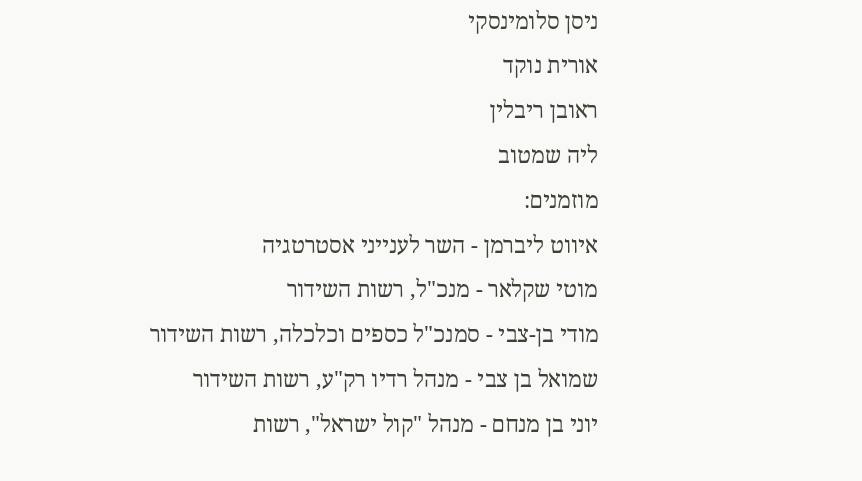ניסן סלומינסקי
אורית נוקד
ראובן ריבלין
ליה שמטוב
מוזמנים:
איווט ליברמן - השר לענייני אסטרטגיה
מוטי שקלאר - מנכ"ל, רשות השידור
מודי בן-צבי - סמנכ"ל כספים וכלכלה, רשות השידור
שמואל בן צבי - מנהל רדיו רק"ע, רשות השידור
יוני בן מנחם - מנהל "קול ישראל", רשות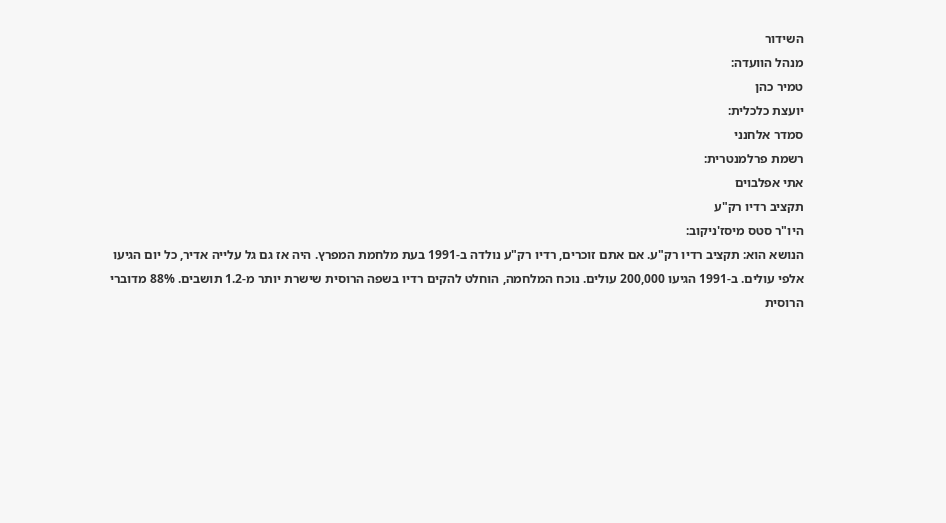השידור
מנהל הוועדה:
טמיר כהן
יועצת כלכלית:
סמדר אלחנני
רשמת פרלמנטרית:
אתי אפלבוים
תקציב רדיו רק"ע
היו"ר סטס מיסז'ניקוב:
הנושא הוא: תקציב רדיו רק"ע. אם אתם זוכרים, רדיו רק"ע נולדה ב-1991 בעת מלחמת המפרץ. היה אז גם גל עלייה אדיר, כל יום הגיעו אלפי עולים. ב-1991 הגיעו 200,000 עולים. נוכח המלחמה, הוחלט להקים רדיו בשפה הרוסית שישרת יותר מ-1.2 תושבים. 88% מדוברי הרוסית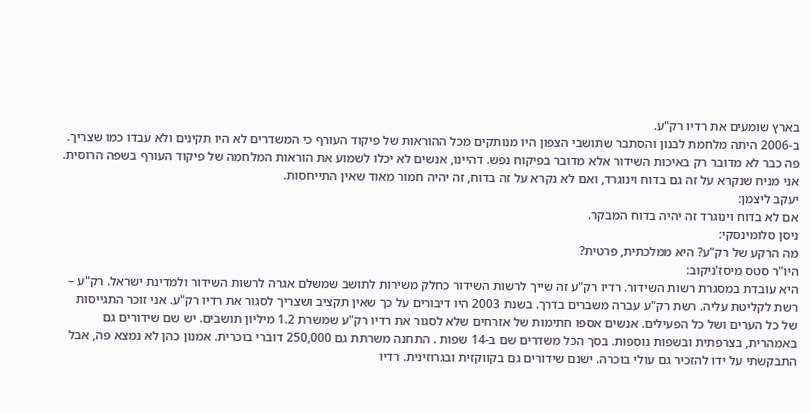בארץ שומעים את רדיו רק"ע.
ב-2006 היתה מלחמת לבנון והסתבר שתושבי הצפון היו מנותקים מכל ההוראות של פיקוד העורף כי המשדרים לא היו תקינים ולא עבדו כמו שצריך. פה כבר לא מדובר רק באיכות השידור אלא מדובר בפיקוח נפש. דהיינו, אנשים לא יכלו לשמוע את הוראות המלחמה של פיקוד העורף בשפה הרוסית. אני מניח שנקרא על זה גם בדוח וינוגרד, ואם לא נקרא על זה בדוח, זה יהיה חמור מאוד שאין התייחסות.
יעקב ליצמן:
אם לא בדוח וינוגרד זה יהיה בדוח המבקר.
ניסן סלומינסקי:
מה הרקע של רק"ע? היא ממלכתית, פרטית?
היו"ר סטס מיסז'ניקוב:
היא עובדת במסגרת רשות השידור. רדיו רק"ע זה שייך לרשות השידור כחלק משירות לתושב שמשלם אגרה לרשות השידור ולמדינת ישראל. רק"ע – רשת לקליטת עליה. רשת רק"ע עברה משברים בדרך. בשנת 2003 היו דיבורים על כך שאין תקציב ושצריך לסגור את רדיו רק"ע. אני זוכר התגייסות של כל הערים ושל כל הפעילים. אנשים אספו חתימות של אזרחים שלא לסגור את רדיו רק"ע שמשרת 1.2 מיליון תושבים. יש שם שידורים גם באמהרית, בצרפתית ובשפות נוספות. בסך הכל משדרים שם ב-14 שפות . התחנה משרתת גם 250,000 דוברי בוכרית. אמנון כהן לא נמצא פה, אבל התבקשתי על ידו להזכיר גם עולי בוכרה. ישנם שידורים גם בקווקזית ובגרוזינית. רדיו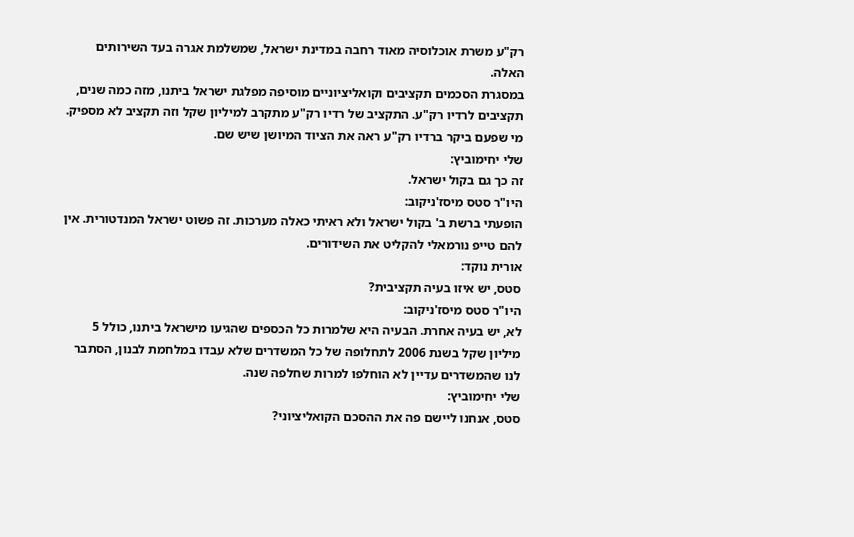רק"ע משרת אוכלוסיה מאוד רחבה במדינת ישראל, שמשלמת אגרה בעד השירותים האלה.
במסגרת הסכמים תקציבים וקואליציוניים מוסיפה מפלגת ישראל ביתנו, מזה כמה שנים, תקציבים לרדיו רק"ע. התקציב של רדיו רק"ע מתקרב למיליון שקל וזה תקציב לא מספיק. מי שפעם ביקר ברדיו רק"ע ראה את הציוד המיושן שיש שם.
שלי יחימוביץ:
זה כך גם בקול ישראל.
היו"ר סטס מיסז'ניקוב:
הופעתי ברשת ב' בקול ישראל ולא ראיתי כאלה מערכות. זה פשוט ישראל המנדטורית. אין להם טייפ נורמאלי להקליט את השידורים.
אורית נוקד:
סטס, יש איזו בעיה תקציבית?
היו"ר סטס מיסז'ניקוב:
לא, יש בעיה אחרת. הבעיה היא שלמרות כל הכספים שהגיעו מישראל ביתנו, כולל 5 מיליון שקל בשנת 2006 לתחלופה של כל המשדרים שלא עבדו במלחמת לבנון, הסתבר לנו שהמשדרים עדיין לא הוחלפו למרות שחלפה שנה.
שלי יחימוביץ:
סטס, אנחנו ליישם פה את ההסכם הקואליציוני?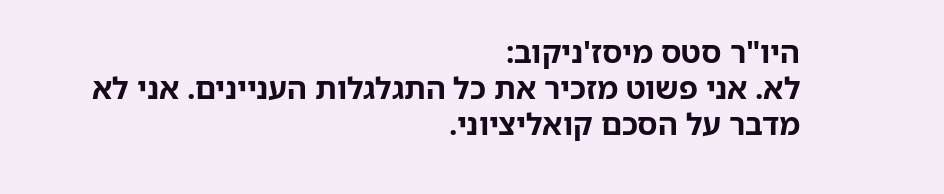היו"ר סטס מיסז'ניקוב:
לא. אני פשוט מזכיר את כל התגלגלות העניינים. אני לא מדבר על הסכם קואליציוני.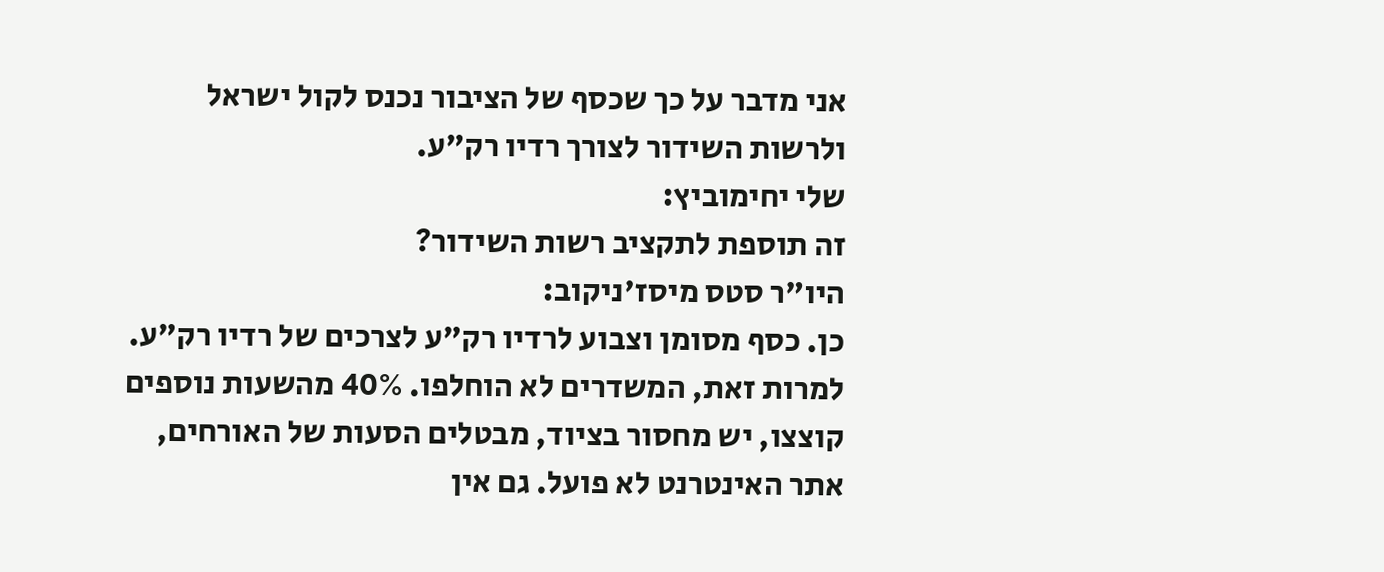אני מדבר על כך שכסף של הציבור נכנס לקול ישראל ולרשות השידור לצורך רדיו רק"ע.
שלי יחימוביץ:
זה תוספת לתקציב רשות השידור?
היו"ר סטס מיסז'ניקוב:
כן. כסף מסומן וצבוע לרדיו רק"ע לצרכים של רדיו רק"ע. למרות זאת, המשדרים לא הוחלפו. 40% מהשעות נוספים קוצצו, יש מחסור בציוד, מבטלים הסעות של האורחים, אתר האינטרנט לא פועל. גם אין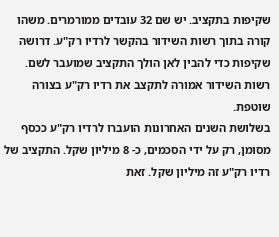שקיפות בתקציב. יש שם 32 עובדים ממורמרים. משהו קורה בתוך רשות השידור בהקשר לרדיו רק"ע. דרושה שקיפות כדי להבין לאן הולך התקציב שמועבר לשם. רשות השידור אמורה לתקצב את רדיו רק"ע בצורה שוטפת.
בשלושת השנים האחרונות הועברו לרדיו רק"ע ככסף מסומן, רק על ידי הסכמים, כ- 8 מיליון שקל. התקציב של רדיו רק"ע זה מיליון שקל. זאת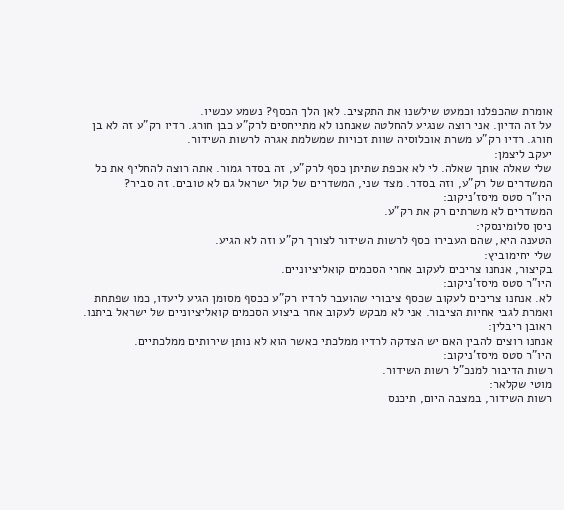אומרת שהכפלנו וכמעט שילשנו את התקציב. לאן הלך הכסף? נשמע עכשיו.
על זה הדיון. אני רוצה שנגיע להחלטה שאנחנו לא מתייחסים לרק"ע כבן חורג. רדיו רק"ע זה לא בן חורג. רדיו רק"ע משרת אוכלוסיה שוות זכויות שמשלמת אגרה לרשות השידור.
יעקב ליצמן:
שלי שאלה אותך שאלה. לי לא אכפת שתיתן כסף לרק"ע, זה בסדר גמור. אתה רוצה להחליף את כל המשדרים של רק"ע, וזה בסדר. מצד שני, המשדרים של קול ישראל גם לא טובים. זה סביר?
היו"ר סטס מיסז'ניקוב:
המשדרים לא משרתים רק את רק"ע.
ניסן סלומינסקי:
הטענה היא, שהם העבירו כסף לרשות השידור לצורך רק"ע וזה לא הגיע.
שלי יחימוביץ:
בקיצור, אנחנו צריכים לעקוב אחרי הסכמים קואליציוניים.
היו"ר סטס מיסז'ניקוב:
לא. אנחנו צריכים לעקוב שכסף ציבורי שהועבר לרדיו רק"ע ככסף מסומן הגיע ליעדו, כמו שפתחת ואמרת לגבי אחיות הציבור. אני לא מבקש לעקוב אחר ביצוע הסכמים קואליציוניים של ישראל ביתנו.
ראובן ריבלין:
אנחנו רוצים להבין האם יש הצדקה לרדיו ממלכתי כאשר הוא לא נותן שירותים ממלכתיים.
היו"ר סטס מיסז'ניקוב:
רשות הדיבור למנכ"ל רשות השידור.
מוטי שקלאר:
רשות השידור, במצבה היום, תיכנס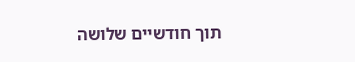תוך חודשיים שלושה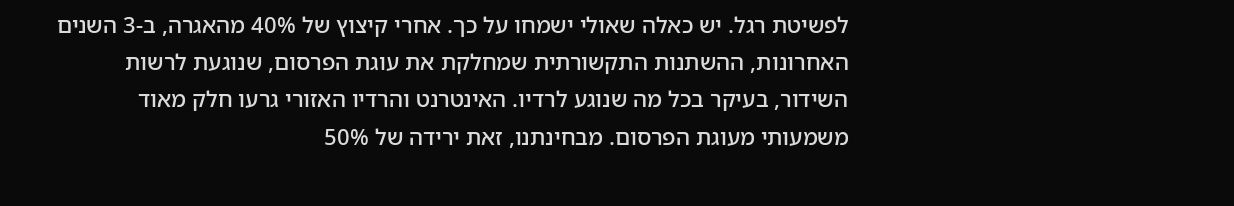לפשיטת רגל. יש כאלה שאולי ישמחו על כך. אחרי קיצוץ של 40% מהאגרה, ב-3 השנים האחרונות, ההשתנות התקשורתית שמחלקת את עוגת הפרסום, שנוגעת לרשות השידור, בעיקר בכל מה שנוגע לרדיו. האינטרנט והרדיו האזורי גרעו חלק מאוד משמעותי מעוגת הפרסום. מבחינתנו, זאת ירידה של 50%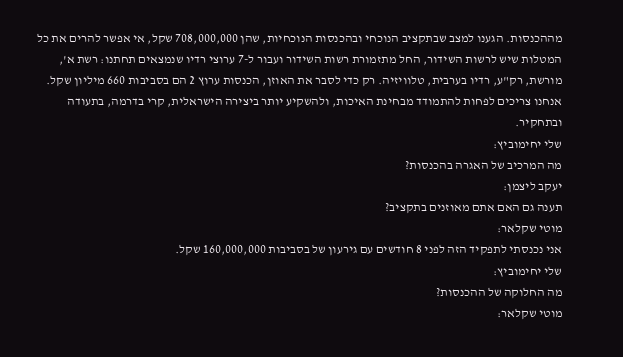מההכנסות. הגענו למצב שבתקציב הנוכחי ובהכנסות הנוכחיות, שהן 708,000,000 שקל, אי אפשר להרים את כל המטלות שיש לרשות השידור, החל מתזמורת רשות השידור ועבור ל-7 ערוצי רדיו שנמצאים תחתנו: רשת א', מורשת, רק"ע, רדיו בערבית, טלוויזיה. רק כדי לסבר את האוזן, הכנסות ערוץ 2 הם בסביבות 660 מיליון שקל. אנחנו צריכים לפחות להתמודד מבחינת האיכות, ולהשקיע יותר ביצירה הישראלית, קרי בדרמה, בתעודה ובתחקיר.
שלי יחימוביץ:
מה המרכיב של האגרה בהכנסות?
יעקב ליצמן:
תענה גם האם אתם מאוזנים בתקציב?
מוטי שקלאר:
אני נכנסתי לתפקיד הזה לפני 8 חודשים עם גירעון של בסביבות 160,000,000 שקל.
שלי יחימוביץ:
מה החלוקה של ההכנסות?
מוטי שקלאר: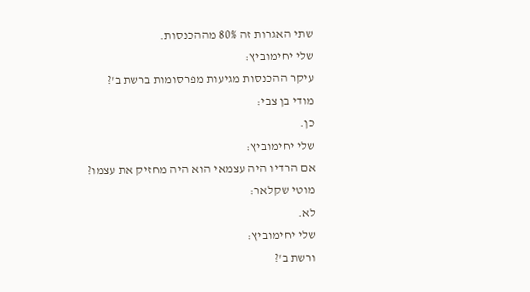שתי האגרות זה 80% מההכנסות.
שלי יחימוביץ:
עיקר ההכנסות מגיעות מפרסומות ברשת ב'?
מודי בן צבי:
כן.
שלי יחימוביץ:
אם הרדיו היה עצמאי הוא היה מחזיק את עצמו?
מוטי שקלאר:
לא.
שלי יחימוביץ:
ורשת ב'?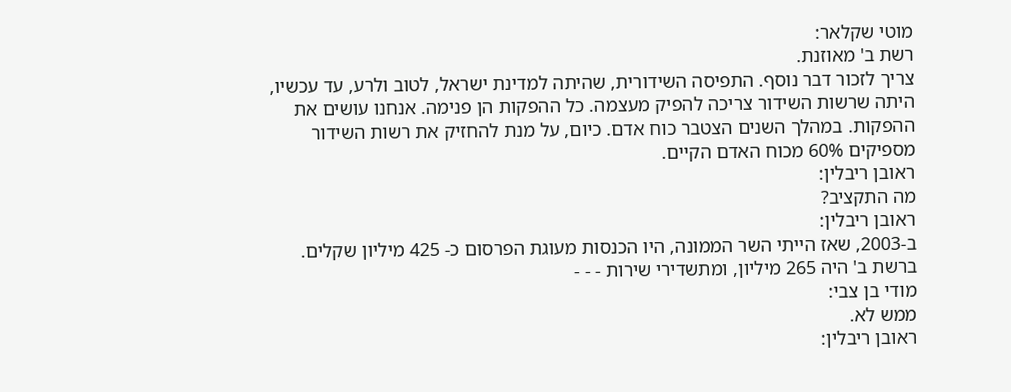מוטי שקלאר:
רשת ב' מאוזנת.
צריך לזכור דבר נוסף. התפיסה השידורית, שהיתה למדינת ישראל, לטוב ולרע, עד עכשיו, היתה שרשות השידור צריכה להפיק מעצמה. כל ההפקות הן פנימה. אנחנו עושים את ההפקות. במהלך השנים הצטבר כוח אדם. כיום, על מנת להחזיק את רשות השידור מספיקים 60% מכוח האדם הקיים.
ראובן ריבלין:
מה התקציב?
ראובן ריבלין:
ב-2003, שאז הייתי השר הממונה, היו הכנסות מעוגת הפרסום כ- 425 מיליון שקלים. ברשת ב' היה 265 מיליון, ומתשדירי שירות - - -
מודי בן צבי:
ממש לא.
ראובן ריבלין: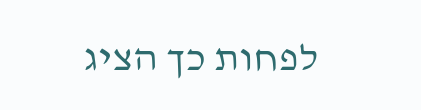לפחות כך הציג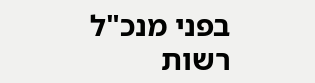בפני מנכ"ל רשות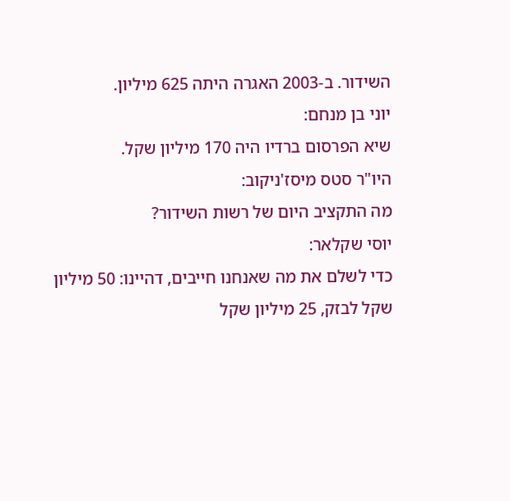השידור. ב-2003 האגרה היתה 625 מיליון.
יוני בן מנחם:
שיא הפרסום ברדיו היה 170 מיליון שקל.
היו"ר סטס מיסז'ניקוב:
מה התקציב היום של רשות השידור?
יוסי שקלאר:
כדי לשלם את מה שאנחנו חייבים, דהיינו: 50 מיליון שקל לבזק, 25 מיליון שקל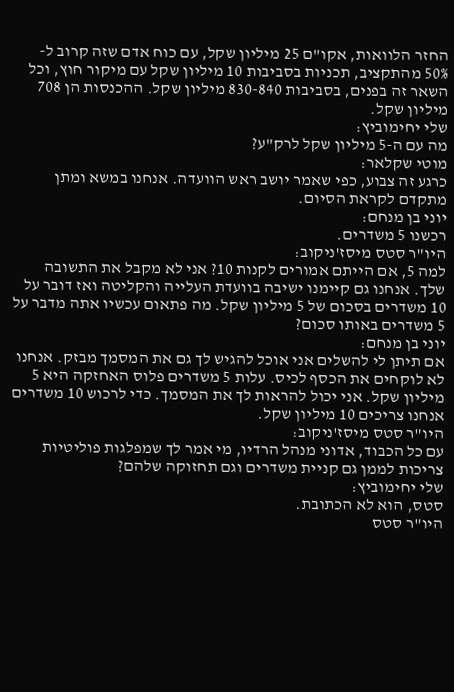החזר הלוואות, אקו"ם 25 מיליון שקל, עם כוח אדם שזה קרוב ל- 50% מהתקציב, תכניות בסביבות 10 מיליון שקל עם מיקור חוץ, וכל השאר זה בפנים, בסביבות 830-840 מיליון שקל. ההכנסות הן 708 מיליון שקל.
שלי יחימוביץ:
מה עם ה-5 מיליון שקל לרק"ע?
מוטי שקלאר:
כרגע זה צבוע, כפי שאמר יושב ראש הוועדה. אנחנו במשא ומתן מתקדם לקראת הסיום.
יוני בן מנחם:
רכשנו 5 משדרים.
היו"ר סטס מיסז'ניקוב:
למה 5, אם הייתם אמורים לקנות 10? אני לא מקבל את התשובה שלך. אנחנו גם קיימנו ישיבה בוועדת העלייה והקליטה ואז דובר על 10 משדרים בסכום של 5 מיליון שקל. מה פתאום עכשיו אתה מדבר על 5 משדרים באותו סכום?
יוני בן מנחם:
אם תיתן לי להשלים אני אוכל להגיש לך גם את המסמך מבזק. אנחנו לא לוקחים את הכסף לכיס. עלות 5 משדרים פלוס האחזקה היא 5 מיליון שקל. אני יכול להראות לך את המסמך. כדי לרכוש 10 משדרים אנחנו צריכים 10 מיליון שקל.
היו"ר סטס מיסז'ניקוב:
עם כל הכבוד, אדוני מנהל הרדיו, מי אמר לך שמפלגות פוליטיות צריכות לממן גם קניית משדרים וגם תחזוקה שלהם?
שלי יחימוביץ:
סטס, הוא לא הכתובת.
היו"ר סטס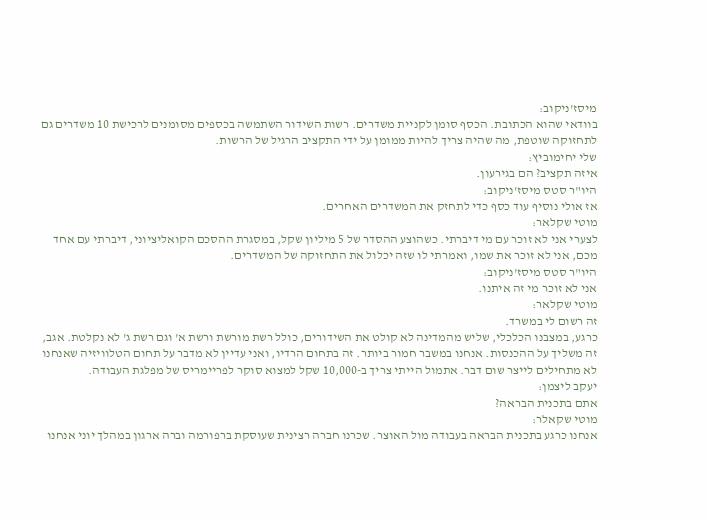מיסז'ניקוב:
בוודאי שהוא הכתובת. הכסף סומן לקניית משדרים. רשות השידור השתמשה בכספים מסומנים לרכישת 10 משדרים גם לתחזוקה שוטפת, מה שהיה צריך להיות ממומן על ידי התקציב הרגיל של הרשות.
שלי יחימוביץ:
איזה תקציב? הם בגירעון.
היו"ר סטס מיסז'ניקוב:
אז אולי נוסיף עוד כסף כדי לתחזק את המשדרים האחרים.
מוטי שקלאר:
לצערי אני לא זוכר עם מי דיברתי. כשהוצע ההסדר של 5 מיליון שקל, במסגרת ההסכם הקואליציוני, דיברתי עם אחד מכם, אני לא זוכר את שמו, ואמרתי לו שזה יכלול את התחזוקה של המשדרים.
היו"ר סטס מיסז'ניקוב:
אני לא זוכר מי זה איתנו.
מוטי שקלאר:
זה רשום לי במשרד.
כרגע, במצבנו הכלכלי, שליש מהמדינה לא קולט את השידורים, כולל רשת מורשת ורשת א' וגם רשת ג' לא נקלטת. אגב, זה משליך על ההכנסות. אנחנו במשבר חמור ביותר. זה בתחום הרדיו, ואני עדיין לא מדבר על תחום הטלוויזיה שאנחנו לא מתחילים לייצר שום דבר. אתמול הייתי צריך ב-10,000 שקל למצוא סוקר לפריימריס של מפלגת העבודה.
יעקב ליצמן:
אתם בתכנית הבראה?
מוטי שקאלר:
אנחנו כרגע בתכנית הבראה בעבודה מול האוצר. שכרנו חברה רצינית שעוסקת ברפורמה וברה ארגון במהלך יוני אנחנו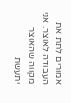אמורים לתת את העבודה לאוצר. אני מקווה שהאוצר יתעשת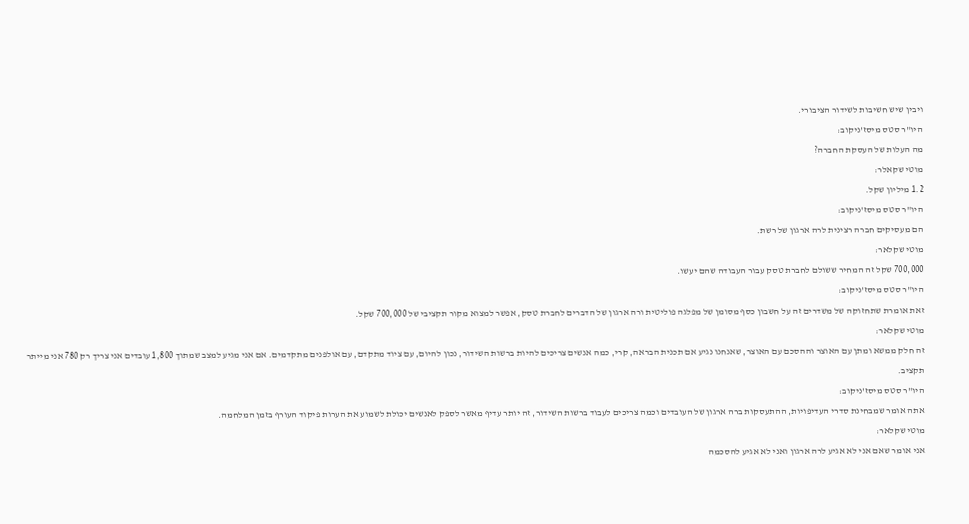ויבין שיש חשיבות לשידור הציבורי.
היו"ר סטס מיסז'ניקוב:
מה העלות של העסקת החברה?
מוטי שקאלר:
1.2 מיליון שקל.
היו"ר סטס מיסז'ניקוב:
הם מעסיקים חברה רצינית לרה ארגון של רשת.
מוטי שקלאר:
700,000 שקל זה המחיר ששולם לחברת טסק עבור העבודה שהם יעשו.
היו"ר סטס מיסז'ניקוב:
זאת אומרת שתחזוקה של משדרים זה על חשבון כסף מסומן של מפלגה פוליטית ורה ארגון של הדברים לחברת טסק, אפשר למצוא מקור תקציבי של 700,000 שקל.
מוטי שקלאר:
זה חלק ממשא ומתן עם האוצר וההסכם עם האוצר, שאנחנו נגיע אם תכנית הבראה, קרי, כמה אנשים צריכים להיות ברשות השידור, נכון להיום, עם ציוד מתקדם, עם אולפנים מתקדמים. אם אני מגיע למצב שמתוך 1,800 עובדים אני צריך רק 780 אני מייתר תקציב.
היו"ר סטס מיסז'ניקוב:
אתה אומר שמבחינת סדרי העדיפויות, ההתעסקות ברה ארגון של העובדים וכמה צריכים לעבוד ברשות השידור, זה יותר עדיף מאשר לספק לאנשים יכולת לשמוע את הערות פיקוד העורף בזמן המלחמה.
מוטי שקלאר:
אני אומר שאם אני לא אגיע לרה ארגון ואני לא אגיע להסכמה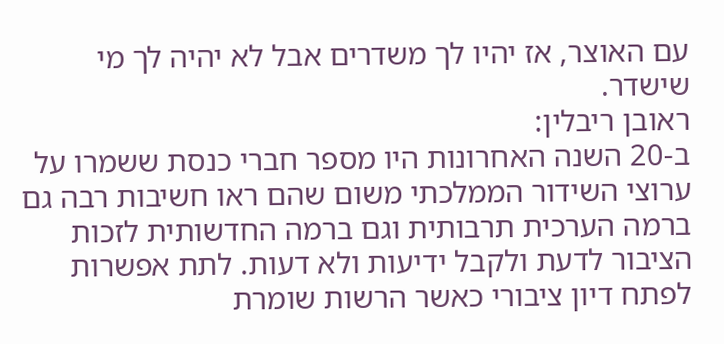עם האוצר, אז יהיו לך משדרים אבל לא יהיה לך מי שישדר.
ראובן ריבלין:
ב-20 השנה האחרונות היו מספר חברי כנסת ששמרו על ערוצי השידור הממלכתי משום שהם ראו חשיבות רבה גם ברמה הערכית תרבותית וגם ברמה החדשותית לזכות הציבור לדעת ולקבל ידיעות ולא דעות. לתת אפשרות לפתח דיון ציבורי כאשר הרשות שומרת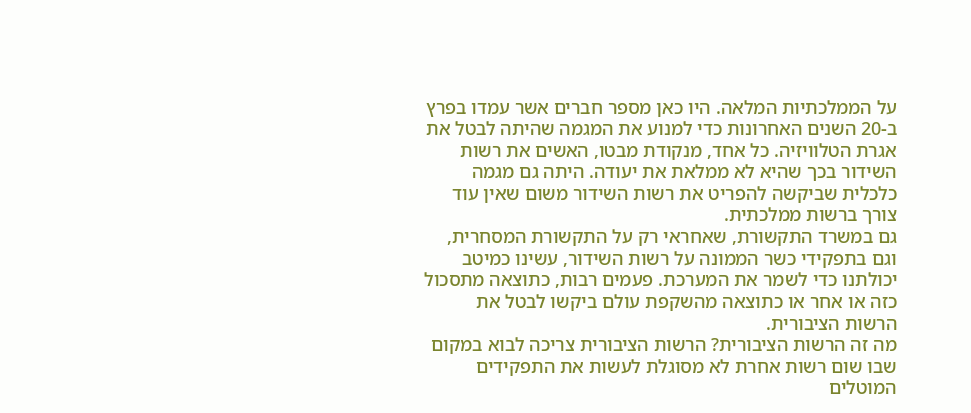על הממלכתיות המלאה. היו כאן מספר חברים אשר עמדו בפרץ ב-20 השנים האחרונות כדי למנוע את המגמה שהיתה לבטל את אגרת הטלוויזיה. כל אחד, מנקודת מבטו, האשים את רשות השידור בכך שהיא לא ממלאת את יעודה. היתה גם מגמה כלכלית שביקשה להפריט את רשות השידור משום שאין עוד צורך ברשות ממלכתית.
גם במשרד התקשורת, שאחראי רק על התקשורת המסחרית, וגם בתפקידי כשר הממונה על רשות השידור, עשינו כמיטב יכולתנו כדי לשמר את המערכת. פעמים רבות, כתוצאה מתסכול כזה או אחר או כתוצאה מהשקפת עולם ביקשו לבטל את הרשות הציבורית.
מה זה הרשות הציבורית? הרשות הציבורית צריכה לבוא במקום שבו שום רשות אחרת לא מסוגלת לעשות את התפקידים המוטלים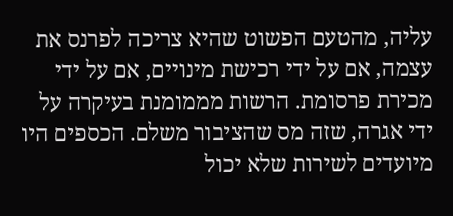עליה, מהטעם הפשוט שהיא צריכה לפרנס את עצמה, אם על ידי רכישת מינויים, אם על ידי מכירת פרסומת. הרשות מממומנת בעיקרה על ידי אגרה, שזה מס שהציבור משלם. הכספים היו מיועדים לשירות שלא יכול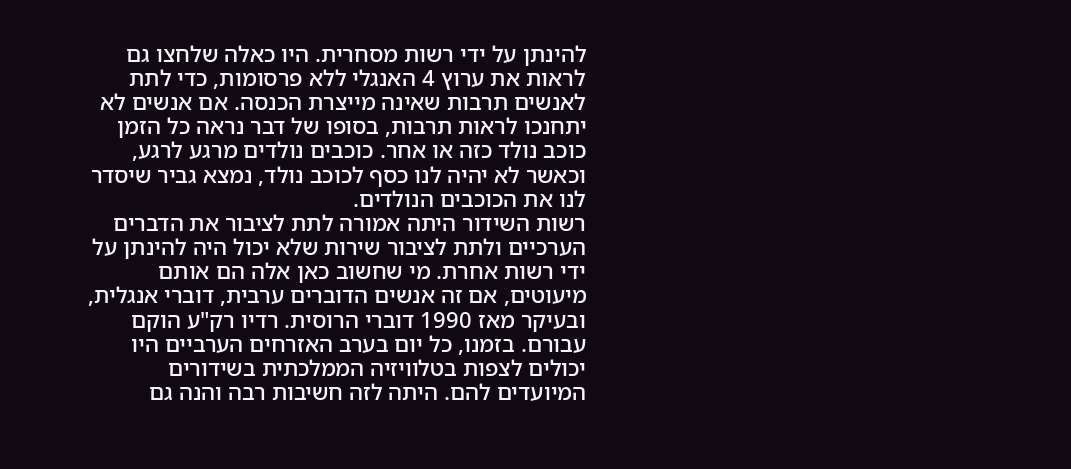להינתן על ידי רשות מסחרית. היו כאלה שלחצו גם לראות את ערוץ 4 האנגלי ללא פרסומות, כדי לתת לאנשים תרבות שאינה מייצרת הכנסה. אם אנשים לא יתחנכו לראות תרבות, בסופו של דבר נראה כל הזמן כוכב נולד כזה או אחר. כוכבים נולדים מרגע לרגע, וכאשר לא יהיה לנו כסף לכוכב נולד, נמצא גביר שיסדר לנו את הכוכבים הנולדים.
רשות השידור היתה אמורה לתת לציבור את הדברים הערכיים ולתת לציבור שירות שלא יכול היה להינתן על ידי רשות אחרת. מי שחשוב כאן אלה הם אותם מיעוטים, אם זה אנשים הדוברים ערבית, דוברי אנגלית, ובעיקר מאז 1990 דוברי הרוסית. רדיו רק"ע הוקם עבורם. בזמנו, כל יום בערב האזרחים הערביים היו יכולים לצפות בטלוויזיה הממלכתית בשידורים המיועדים להם. היתה לזה חשיבות רבה והנה גם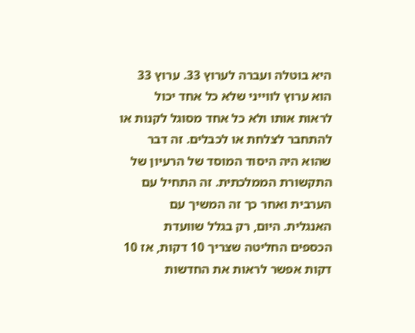היא בוטלה ועברה לערוץ 33. ערוץ 33 הוא ערוץ לווייני שלא כל אחד יכול לראות אותו ולא כל אחד מסוגל לקנות או להתחבר לצלחת או לכבלים. זה דבר שהוא היה היסוד המוסד של הרעיון של התקשורת הממלכתית. זה התחיל עם הערבית ואחר כך זה המשיך עם האנגלית. היום, רק בגלל שוועדת הכספים החליטה שצריך 10 דקות, אז 10 דקות אפשר לראות את החדשות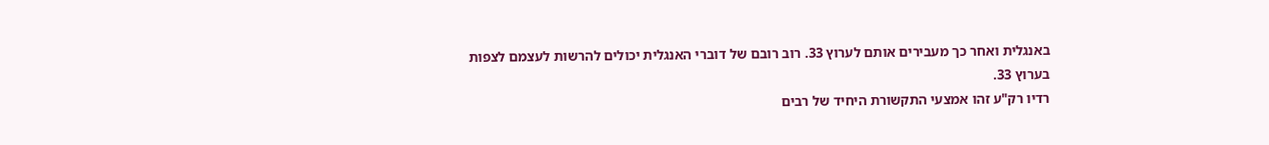באנגלית ואחר כך מעבירים אותם לערוץ 33. רוב רובם של דוברי האנגלית יכולים להרשות לעצמם לצפות בערוץ 33.
רדיו רק"ע זהו אמצעי התקשורת היחיד של רבים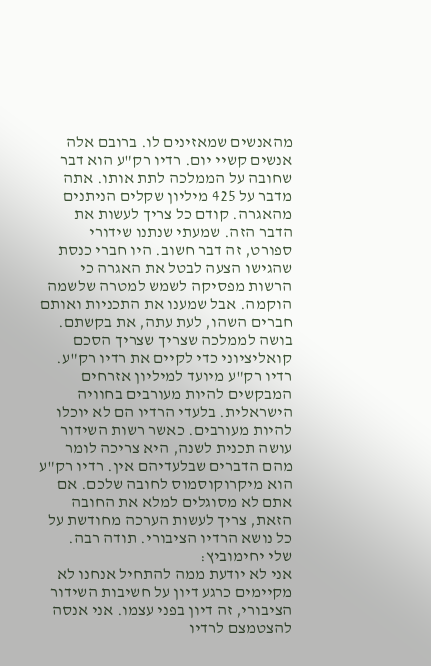מהאנשים שמאזינים לו. ברובם אלה אנשים קשיי יום. רדיו רק"ע הוא דבר שחובה על הממלכה לתת אותו. אתה מדבר על 425 מיליון שקלים הניתנים מהאגרה. קודם כל צריך לעשות את הדבר הזה. שמעתי שנתנו שידורי ספורט, זה דבר חשוב. היו חברי כנסת שהגישו הצעה לבטל את האגרה כי הרשות מפסיקה לשמש למטרה שלשמה הוקמה. אבל שמענו את התכניות ואותם חברים השהו, לעת עתה, את בקשתם.
בושה לממלכה שצריך שצריך הסכם קואליציוני כדי לקיים את רדיו רק"ע. רדיו רק"ע מיועד למיליון אזרחים המבקשים להיות מעורבים בחוויה הישראלית. בלעדי הרדיו הם לא יוכלו להיות מעורבים. כאשר רשות השידור עושה תכנית לשנה, היא צריכה לומר מהם הדברים שבלעדיהם אין. רדיו רק"ע הוא מיקרוקוסמוס לחובה שלכם. אם אתם לא מסוגלים למלא את החובה הזאת, צריך לעשות הערכה מחודשת על כל נושא הרדיו הציבורי. תודה רבה.
שלי יחימוביץ:
אני לא יודעת ממה להתחיל אנחנו לא מקיימים כרגע דיון על חשיבות השידור הציבורי, זה דיון בפני עצמו. אני אנסה להצטמצם לרדיו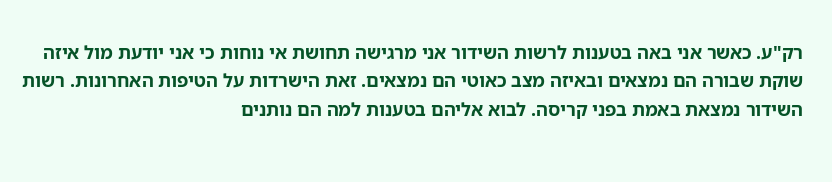רק"ע. כאשר אני באה בטענות לרשות השידור אני מרגישה תחושת אי נוחות כי אני יודעת מול איזה שוקת שבורה הם נמצאים ובאיזה מצב כאוטי הם נמצאים. זאת הישרדות על הטיפות האחרונות. רשות השידור נמצאת באמת בפני קריסה. לבוא אליהם בטענות למה הם נותנים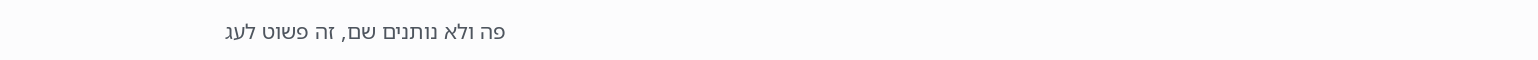פה ולא נותנים שם, זה פשוט לעג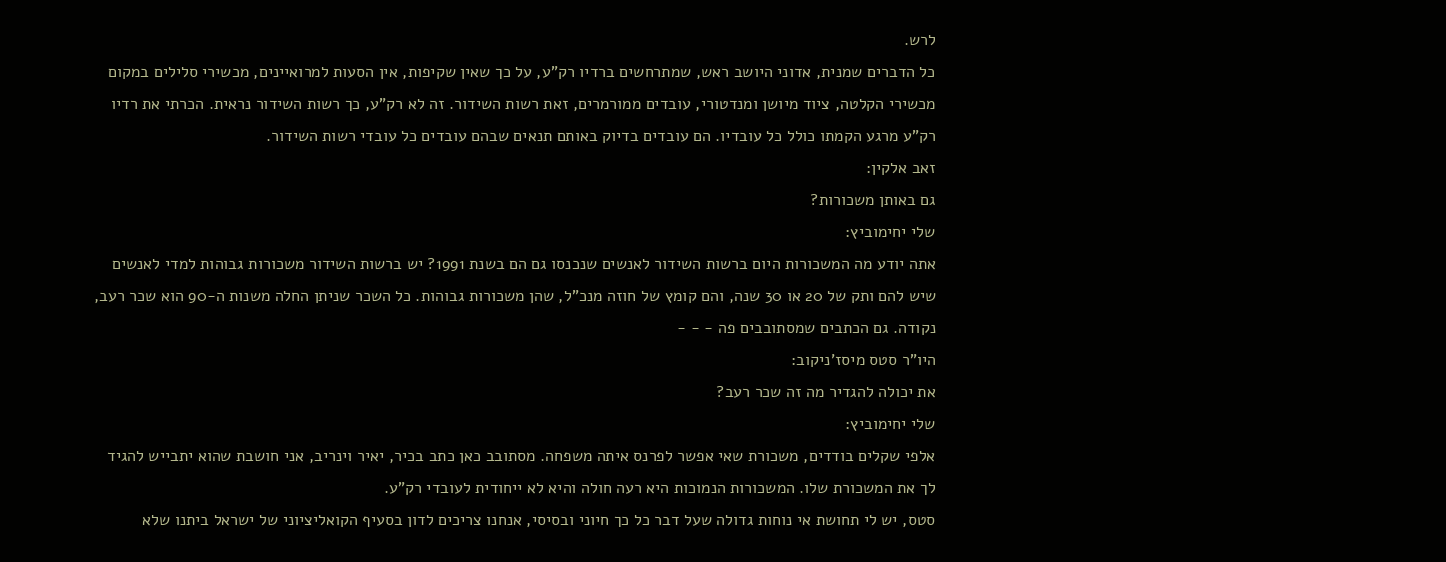לרש.
כל הדברים שמנית, אדוני היושב ראש, שמתרחשים ברדיו רק"ע, על כך שאין שקיפות, אין הסעות למרואיינים, מכשירי סלילים במקום מכשירי הקלטה, ציוד מיושן ומנדטורי, עובדים ממורמרים, זאת רשות השידור. זה לא רק"ע, כך רשות השידור נראית. הכרתי את רדיו רק"ע מרגע הקמתו כולל כל עובדיו. הם עובדים בדיוק באותם תנאים שבהם עובדים כל עובדי רשות השידור.
זאב אלקין:
גם באותן משכורות?
שלי יחימוביץ:
אתה יודע מה המשכורות היום ברשות השידור לאנשים שנכנסו גם הם בשנת 1991? יש ברשות השידור משכורות גבוהות למדי לאנשים שיש להם ותק של 20 או 30 שנה, והם קומץ של חוזה מנכ"ל, שהן משכורות גבוהות. כל השכר שניתן החלה משנות ה-90 הוא שכר רעב, נקודה. גם הכתבים שמסתובבים פה - - -
היו"ר סטס מיסז'ניקוב:
את יכולה להגדיר מה זה שכר רעב?
שלי יחימוביץ:
אלפי שקלים בודדים, משכורת שאי אפשר לפרנס איתה משפחה. מסתובב כאן כתב בכיר, יאיר וינריב, אני חושבת שהוא יתבייש להגיד לך את המשכורת שלו. המשכורות הנמוכות היא רעה חולה והיא לא ייחודית לעובדי רק"ע.
סטס, יש לי תחושת אי נוחות גדולה שעל דבר כל כך חיוני ובסיסי, אנחנו צריכים לדון בסעיף הקואליציוני של ישראל ביתנו שלא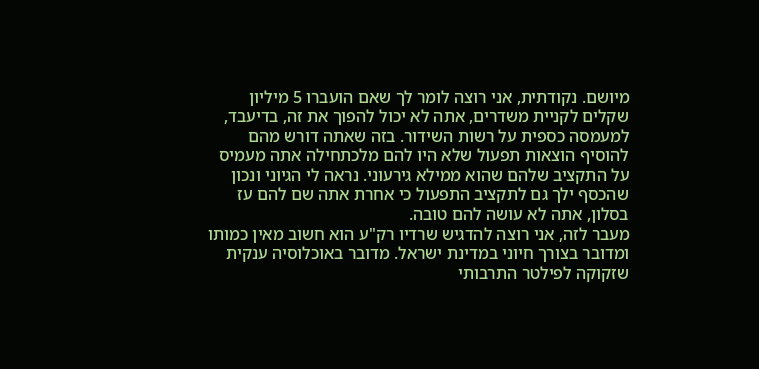מיושם. נקודתית, אני רוצה לומר לך שאם הועברו 5 מיליון שקלים לקניית משדרים, אתה לא יכול להפוך את זה, בדיעבד, למעמסה כספית על רשות השידור. בזה שאתה דורש מהם להוסיף הוצאות תפעול שלא היו להם מלכתחילה אתה מעמיס על התקציב שלהם שהוא ממילא גירעוני. נראה לי הגיוני ונכון שהכסף ילך גם לתקציב התפעול כי אחרת אתה שם להם עז בסלון, אתה לא עושה להם טובה.
מעבר לזה, אני רוצה להדגיש שרדיו רק"ע הוא חשוב מאין כמותו ומדובר בצורך חיוני במדינת ישראל. מדובר באוכלוסיה ענקית שזקוקה לפילטר התרבותי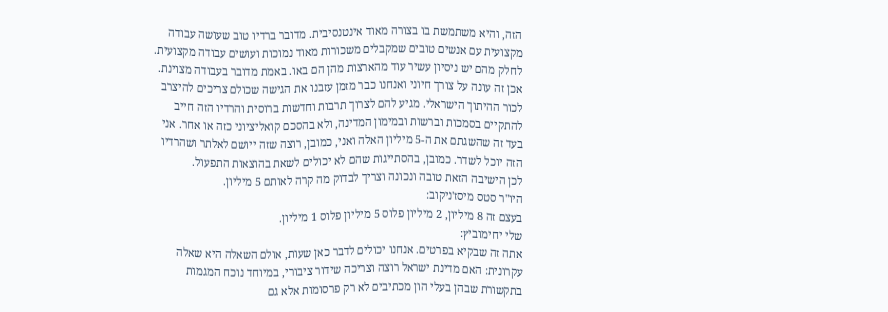הזה, והיא משתמשת בו בצורה מאוד אינטנסיבית. מדובר ברדיו טוב שעושה עבודה מקצועית עם אנשים טובים שמקבלים משכורות מאוד נמוכות ועושים עבודה מקצועית. לחלק מהם יש ניסיון עשיר עוד מהארצות מהן הם באו. באמת מדובר בעבודה מצוינת. אכן זה עונה על צורך חיוני ואנחנו כבר מזמן עזבנו את הגישה שכולם צריכים להיצרב לכור ההיתוך הישראלי. מגיע להם לצרוך תרבות וחדשות ברוסית והרדיו הזה חייב להתקיים בסמכות וברשות ובמימון המדינה, ולא בהסכם קואליציוני כזה או אחר. אני בעד זה שהשגתם את ה-5 מיליון האלה ואני, כמובן, רוצה שזה ייושם לאלתר ושהרדיו הזה יוכל לשדר. כמובן, בהסתייגות שהם לא יכולים לשאת בהוצאות התפעול.
לכן הישיבה הזאת טובה ונכונה וצריך לבדוק מה קרה לאותם 5 מיליון.
היו"ר סטס מיסז'ניקוב:
בעצם זה 8 מיליון, 2 מיליון פלוס 5 מיליון פלוס 1 מיליון.
שלי יחימוביץ:
אתה זה שבקיא בפרטים. אנחנו יכולים לדבר כאן שעות, אולם השאלה היא שאלה עקרונית: האם מדינת ישראל רוצה וצריכה שידור ציבורי, במיוחד נוכח המגמות בתקשורת שבהן בעלי הון מכתיבים לא רק פרסומות אלא גם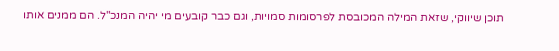תוכן שיווקי, שזאת המילה המכובסת לפרסומות סמויות, וגם כבר קובעים מי יהיה המנכ"ל. הם ממנים אותו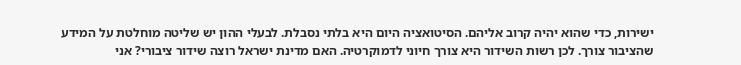ישירות, כדי שהוא יהיה קרוב אליהם. הסיטואציה היום היא בלתי נסבלת. לבעלי ההון יש שליטה מוחלטת על המידע שהציבור צורך. לכן רשות השידור היא צורך חיוני לדמוקרטיה. האם מדינת ישראל רוצה שידור ציבורי? אני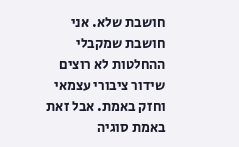חושבת שלא. אני חושבת שמקבלי ההחלטות לא רוצים שידור ציבורי עצמאי וחזק באמת. אבל זאת באמת סוגיה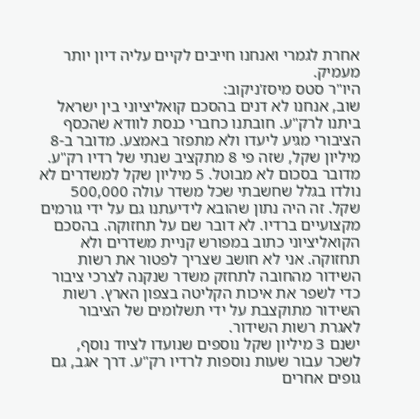אחרת לגמרי ואנחנו חייבים לקיים עליה דיון יותר מעמיק.
היו"ר סטס מיסז'ניקוב:
שוב, אנחנו לא דנים בהסכם קואליציוני בין ישראל ביתנו לרק"ע. חובתנו כחברי כנסת לוודא שהכסף הציבורי מגיע ליעדו ולא מתפזר באמצע. מדובר ב-8 מיליון שקל, שזה פי 8 מתקציב שנתי של רדיו רק"ע. מדובר בסכום לא מבוטל. 5 מיליון שקל למשדרים לא נולדו בגלל שחשבתי שכל משדר עולה 500,000 שקל. זה היה נתון שהובא לידיעתנו גם על ידי גורמים מקצועיים ברדיו. לא דובר שם על תחזוקה. בהסכם הקואליציוני כתוב במפורש קניית משדרים ולא תחזוקה. אני לא חושב שצריך לפטור את רשות השידור מהחובה לתחזק משדר שנקנה לצרכי ציבור כדי לשפר את איכות הקליטה בצפון הארץ. רשות השידור מתוקצבת על ידי תשלומים של הציבור לאגרת רשות השידור.
ישנם 3 מיליון שקל נוספים שנועדו לציוד נוסף, לשכר עבור שעות נוספות לרדיו רק"ע. דרך אגב, גם גופים אחרים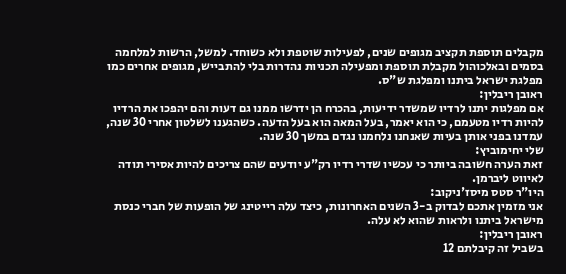מקבלים תוספת תקציב מגופים שנים, לפעילות שוטפת ולא כשוחד. למשל, הרשות למלחמה בסמים ובאלכוהול מקבלת תוספת ומפעילה תכניות נהדרות בלי להתבייש, מגופים אחרים כמו מפלגת ישראל ביתנו ומפלגת ש"ס.
ראובן ריבלין:
אם מפלגות יתנו לרדיו שמשדר ידיעות, בהכרח הן ידרשו ממנו גם דעות והם יהפכו את הרדיו להיות רדיו מטעמם, כי הוא יאמר, בעל המאה הוא בעל הדעה. כשהגענו לשלטון אחרי 30 שנה, עמדנו בפני אותן בעיות שאנחנו נלחמנו נגדם במשך 30 שנה.
שלי יחימוביץ:
זאת הערה חשובה ביותר כי עכשיו שדרי רדיו רק"ע יודעים שהם צריכים להיות אסירי תודה לאיווט ליברמן.
היו"ר סטס מיסז'ניקוב:
אני מזמין אתכם לבדוק ב-3 השנים האחרונות, כיצד עלה רייטינג של הופעות של חברי כנסת מישראל ביתנו ולראות שהוא לא עלה.
ראובן ריבלין:
בשביל זה קיבלתם 12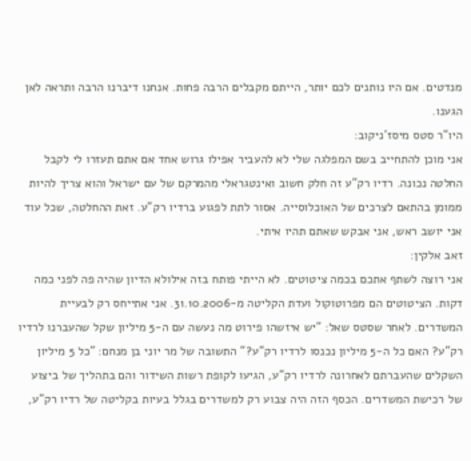מנדטים. אם היו נותנים לכם יותר, הייתם מקבלים הרבה פחות. אנחנו דיברנו הרבה ותראה לאן הגענו.
היו"ר סטס מיסז'ניקוב:
אני מוכן להתחייב בשם המפלגה שלי לא להעביר אפילו גרוש אחד אם אתם תעזרו לי לקבל החלטה נכונה. רדיו רק"ע זה חלק חשוב ואינטגראלי מהמרקם של עם ישראל והוא צריך להיות ממומן בהתאם לצרכים של האוכלוסייה. אסור לתת לפגוע ברדיו רק"ע. זאת ההחלטה, שכל עוד אני יושב ראש, אני אבקש שאתם תהיו איתי.
זאב אלקין:
אני רוצה לשתף אתכם בכמה ציטוטים. לא הייתי פותח בזה אילולא הדיון שהיה פה לפני כמה דקות. הציטוטים הם מפרוטוקול ועדת הקליטה מ-31.10.2006. אני אתייחס רק לבעיית המשדרים. לאחר שסטס שאל: "יש איזשהו פירוט מה נעשה עם ה-5 מיליון שקל שהעברנו לרדיו רק"ע? האם כל ה-5 מיליון נכנסו לרדיו רק"ע?" התשובה של מר יוני בן מנחם: "כל 5 מיליון השקלים שהעברתם לאחרונה לרדיו רק"ע, הגיעו לקופת רשות השידור והם בתהליך של ביצוע של רכישת המשדרים. הכסף הזה היה צבוע רק למשדרים בגלל בעיות בקליטה של רדיו רק"ע,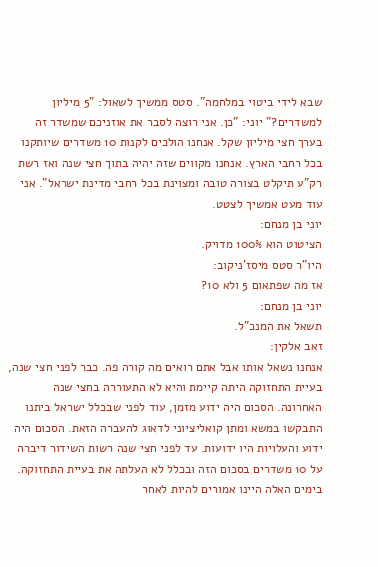שבא לידי ביטוי במלחמה". סטס ממשיך לשאול: "5 מיליון למשדרים?" יוני: "כן. אני רוצה לסבר את אוזניכם שמשדר זה בערך חצי מיליון שקל. אנחנו הולכים לקנות 10 משדרים שיותקנו בכל רחבי הארץ. אנחנו מקווים שזה יהיה בתוך חצי שנה ואז רשת רק"ע תיקלט בצורה טובה ומצוינת בכל רחבי מדינת ישראל". אני עוד מעט אמשיך לצטט.
יוני בן מנחם:
הציטוט הוא 100% מדויק.
היו"ר סטס מיסז'ניקוב:
אז מה שפתאום 5 ולא 10?
יוני בן מנחם:
תשאל את המנכ"ל.
זאב אלקין:
אנחנו נשאל אותו אבל אתם רואים מה קורה פה. כבר לפני חצי שנה, בעיית התחזוקה היתה קיימת והיא לא התעוררה בחצי שנה האחרונה. הסכום היה ידוע מזמן, עוד לפני שבכלל ישראל ביתנו התבקשו במשא ומתן קואליציוני לדאוג להעברה הזאת. הסכום היה ידוע והעלויות היו ידועות. עד לפני חצי שנה רשות השידור דיברה על 10 משדרים בסכום הזה ובכלל לא העלתה את בעיית התחזוקה. בימים האלה היינו אמורים להיות לאחר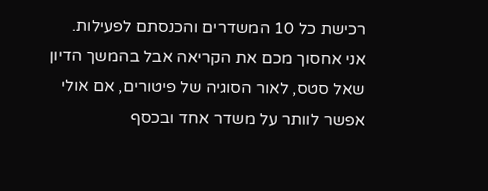רכישת כל 10 המשדרים והכנסתם לפעילות.
אני אחסוך מכם את הקריאה אבל בהמשך הדיון שאל סטס, לאור הסוגיה של פיטורים, אם אולי אפשר לוותר על משדר אחד ובכסף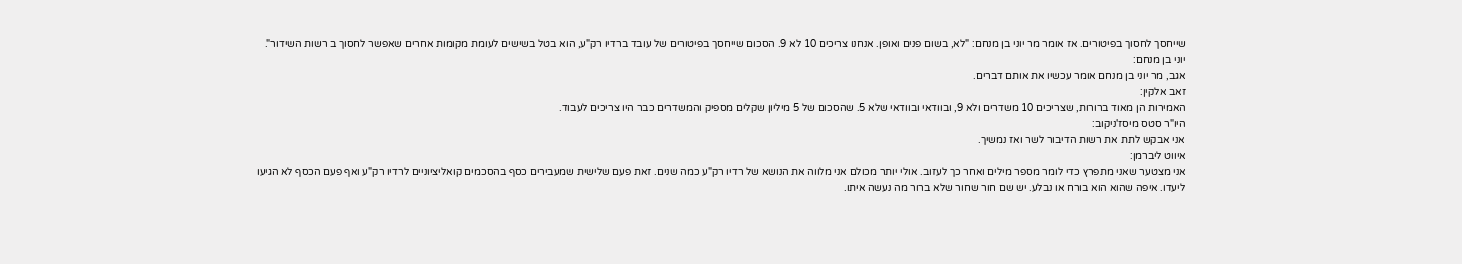שייחסך לחסוך בפיטורים. אז אומר מר יוני בן מנחם: "לא, בשום פנים ואופן. אנחנו צריכים 10 לא 9. הסכום שייחסך בפיטורים של עובד ברדיו רק"ע, הוא בטל בשישים לעומת מקומות אחרים שאפשר לחסוך ב רשות השידור".
יוני בן מנחם:
אגב, מר יוני בן מנחם אומר עכשיו את אותם דברים.
זאב אלקין:
האמירות הן מאוד ברורות, שצריכים 10 משדרים ולא 9, ובוודאי ובוודאי שלא 5. שהסכום של 5 מיליון שקלים מספיק והמשדרים כבר היו צריכים לעבוד.
היו"ר סטס מיסז'ניקוב:
אני אבקש לתת את רשות הדיבור לשר ואז נמשיך.
איווט ליברמן:
אני מצטער שאני מתפרץ כדי לומר מספר מילים ואחר כך לעזוב. אולי יותר מכולם אני מלווה את הנושא של רדיו רק"ע כמה שנים. זאת פעם שלישית שמעבירים כסף בהסכמים קואליציוניים לרדיו רק"ע ואף פעם הכסף לא הגיעו ליעדו. איפה שהוא הוא בורח או נבלע. יש שם חור שחור שלא ברור מה נעשה איתו.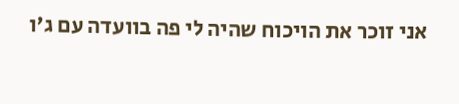אני זוכר את הויכוח שהיה לי פה בוועדה עם ג'ו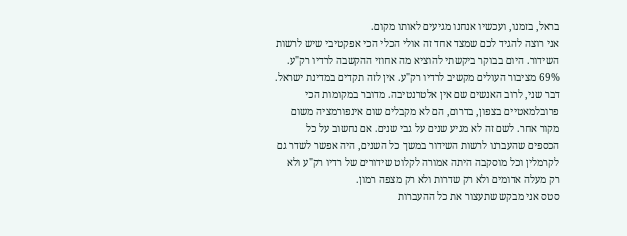בראל, בזמנו, ועכשיו אנחנו מגיעים לאותו מקום.
אני רוצה להגיד לכם שמצד אחד זה אולי הכלי הכי אפקטיבי שיש לרשות השידור. היום בבוקר ביקשתי להוציא מה אחוזי ההקשבה לרדיו רק"ע. 69% מציבור העולים מקשיב לרדיו רק"ע. אין לזה תקדים במדינת ישראל.
דבר שני, לרוב האנשים שם אין אלטרנטיבה. מדובר במקומות הכי פרובלמאטיים בצפון, בדרום, הם לא מקבלים שום אינפורמציה משום מקור אחר. לשם זה לא מגיע שנים על גבי שנים. אם נחשוב על כל הכספים שהעברנו לרשות השידור במשך כל השנים, היה אפשר לשדר גם לקרמלין וכל מוסקבה היתה אמורה לקלוט שידורים של רדיו רק"ע ולא רק מעלה אדומים ולא רק שדרות ולא רק מצפה רמון.
סטס אני מבקש שתעצור את כל ההעברות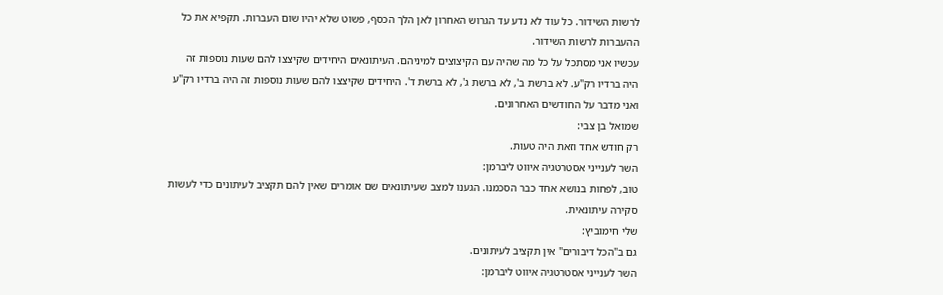לרשות השידור. כל עוד לא נדע עד הגרוש האחרון לאן הלך הכסף, פשוט שלא יהיו שום העברות. תקפיא את כל ההעברות לרשות השידור.
עכשיו אני מסתכל על כל מה שהיה עם הקיצוצים למיניהם. העיתונאים היחידים שקיצצו להם שעות נוספות זה היה ברדיו רק"ע. לא ברשת ב', לא ברשת ג', לא ברשת ד'. היחידים שקיצצו להם שעות נוספות זה היה ברדיו רק"ע ואני מדבר על החודשים האחרונים.
שמואל בן צבי:
רק חודש אחד וזאת היה טעות.
השר לענייני אסטרטגיה איווט ליברמן:
טוב, לפחות בנושא אחד כבר הסכמנו. הגענו למצב שעיתונאים שם אומרים שאין להם תקציב לעיתונים כדי לעשות סקירה עיתונאית.
שלי חימוביץ:
גם ב"הכל דיבורים" אין תקציב לעיתונים.
השר לענייני אסטרטגיה איווט ליברמן: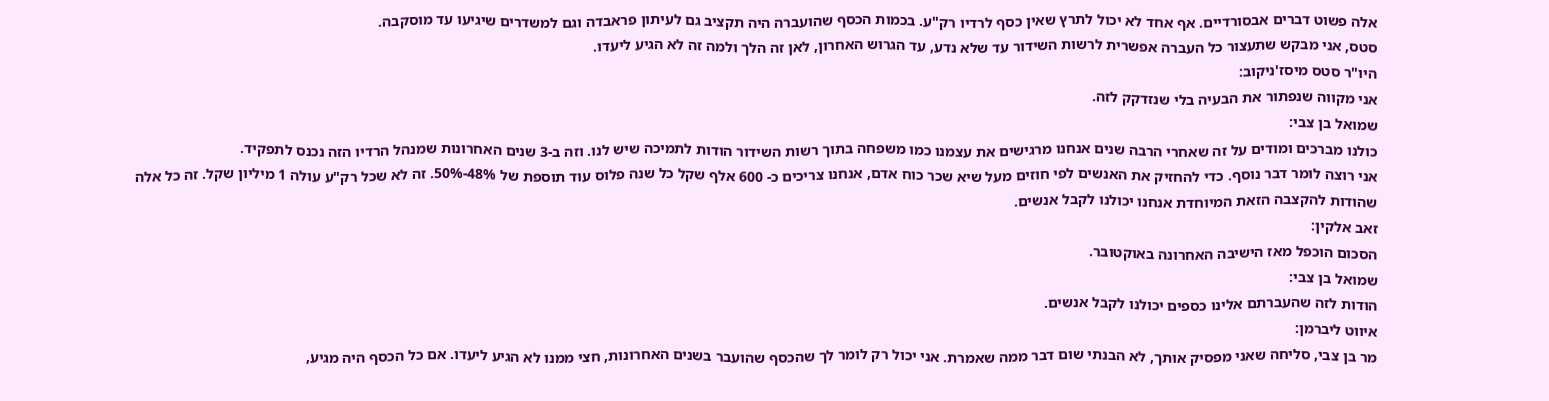אלה פשוט דברים אבסורדיים. אף אחד לא יכול לתרץ שאין כסף לרדיו רק"ע. בכמות הכסף שהועברה היה תקציב גם לעיתון פראבדה וגם למשדרים שיגיעו עד מוסקבה.
סטס, אני מבקש שתעצור כל העברה אפשרית לרשות השידור עד שלא נדע, עד הגרוש האחרון, לאן זה הלך ולמה זה לא הגיע ליעדו.
היו"ר סטס מיסז'ניקוב:
אני מקווה שנפתור את הבעיה בלי שנזדקק לזה.
שמואל בן צבי:
כולנו מברכים ומודים על זה שאחרי הרבה שנים אנחנו מרגישים את עצמנו כמו משפחה בתוך רשות השידור הודות לתמיכה שיש לנו. וזה ב-3 שנים האחרונות שמנהל הרדיו הזה נכנס לתפקיד.
אני רוצה לומר דבר נוסף. כדי להחזיק את האנשים לפי חוזים מעל שיא שכר כוח אדם, אנחנו צריכים כ- 600 אלף שקל כל שנה פלוס עוד תוספת של 48%-50%. זה לא שכל רק"ע עולה 1 מיליון שקל. זה כל אלה שהודות להקצבה הזאת המיוחדת אנחנו יכולנו לקבל אנשים.
זאב אלקין:
הסכום הוכפל מאז הישיבה האחרונה באוקטובר.
שמואל בן צבי:
הודות לזה שהעברתם אלינו כספים יכולנו לקבל אנשים.
איווט ליברמן:
מר בן צבי, סליחה שאני מפסיק אותך, לא הבנתי שום דבר ממה שאמרת. אני יכול רק לומר לך שהכסף שהועבר בשנים האחרונות, חצי ממנו לא הגיע ליעדו. אם כל הכסף היה מגיע,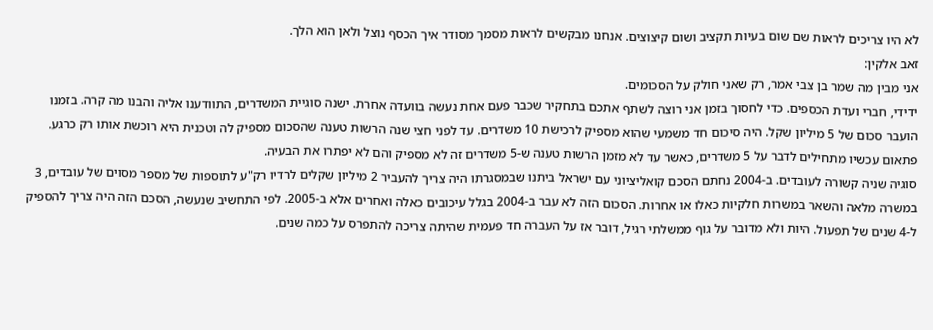לא היו צריכים לראות שם שום בעיות תקציב ושום קיצוצים. אנחנו מבקשים לראות מסמך מסודר איך הכסף נוצל ולאן הוא הלך.
זאב אלקין:
אני מבין מה שמר בן צבי אמר, רק שאני חולק על הסכומים.
ידידי, חברי ועדת הכספים. כדי לחסוך בזמן אני רוצה לשתף אתכם בתחקיר שכבר פעם אחת נעשה בוועדה אחרת. ישנה סוגיית המשדרים, התוודענו אליה והבנו מה קרה. בזמנו הועבר סכום של 5 מיליון שקל. היה סיכום חד משמעי שהוא מספיק לרכישת 10 משדרים. עד לפני חצי שנה הרשות טענה שהסכום מספיק לה וטכנית היא רוכשת אותו רק כרגע. פתאום עכשיו מתחילים לדבר על 5 משדרים, כאשר עד לא מזמן הרשות טענה ש-5 משדרים זה לא מספיק והם לא יפתרו את הבעיה.
סוגיה שניה קשורה לעובדים. ב-2004 נחתם הסכם קואליציוני עם ישראל ביתנו שבמסגרתו היה צריך להעביר 2 מיליון שקלים לרדיו רק"ע לתוספות של מספר מסוים של עובדים, 3 במשרה מלאה והשאר במשרות חלקיות כאלו או אחרות. הסכום הזה לא עבר ב-2004 בגלל עיכובים כאלה ואחרים אלא ב-2005. לפי התחשיב שנעשה, הסכם הזה היה צריך להספיק ל-4 שנים של תפעול. היות ולא מדובר על גוף ממשלתי רגיל, דובר אז על העברה חד פעמית שהיתה צריכה להתפרס על כמה שנים.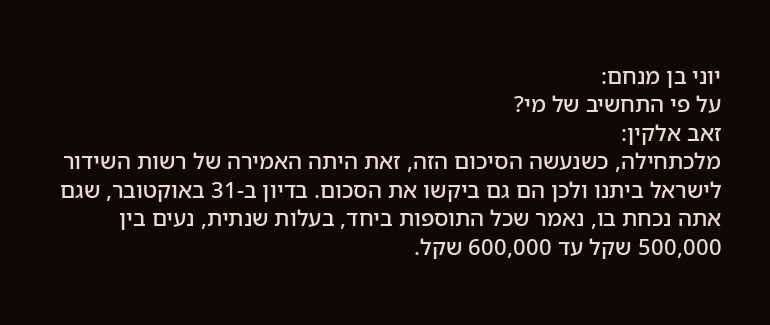יוני בן מנחם:
על פי התחשיב של מי?
זאב אלקין:
מלכתחילה, כשנעשה הסיכום הזה, זאת היתה האמירה של רשות השידור לישראל ביתנו ולכן הם גם ביקשו את הסכום. בדיון ב-31 באוקטובר, שגם אתה נכחת בו, נאמר שכל התוספות ביחד, בעלות שנתית, נעים בין 500,000 שקל עד 600,000 שקל.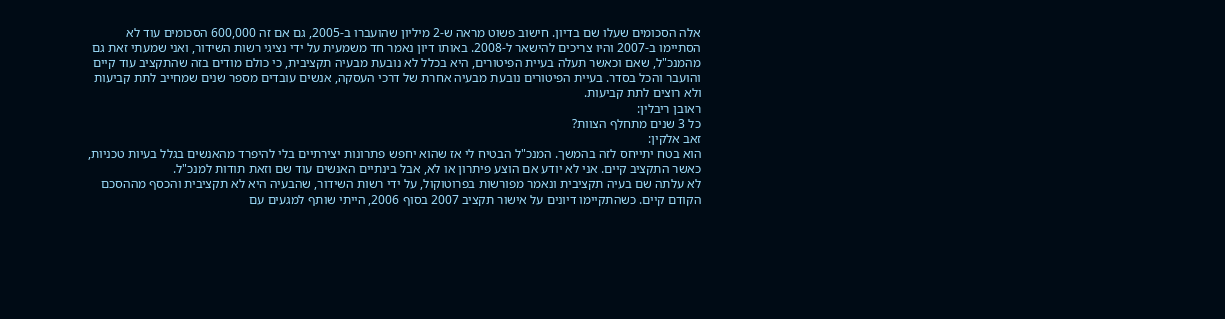אלה הסכומים שעלו שם בדיון. חישוב פשוט מראה ש-2 מיליון שהועברו ב-2005, גם אם זה 600,000 הסכומים עוד לא הסתיימו ב-2007 והיו צריכים להישאר ל-2008. באותו דיון נאמר חד משמעית על ידי נציגי רשות השידור, ואני שמעתי זאת גם מהמנכ"ל, שאם וכאשר תעלה בעיית הפיטורים, היא בכלל לא נובעת מבעיה תקציבית, כי כולם מודים בזה שהתקציב עוד קיים והועבר והכל בסדר. בעיית הפיטורים נובעת מבעיה אחרת של דרכי העסקה, אנשים עובדים מספר שנים שמחייב לתת קביעות ולא רוצים לתת קביעות.
ראובן ריבלין:
כל 3 שנים מתחלף הצוות?
זאב אלקין:
הוא בטח יתייחס לזה בהמשך. המנכ"ל הבטיח לי אז שהוא יחפש פתרונות יצירתיים בלי להיפרד מהאנשים בגלל בעיות טכניות, כאשר התקציב קיים. אני לא יודע אם הוצע פיתרון או לא, אבל בינתיים האנשים עוד שם וזאת תודות למנכ"ל.
לא עלתה שם בעיה תקציבית ונאמר מפורשות בפרוטוקול, על ידי רשות השידור, שהבעיה היא לא תקציבית והכסף מההסכם הקודם קיים. כשהתקיימו דיונים על אישור תקציב 2007 בסוף 2006, הייתי שותף למגעים עם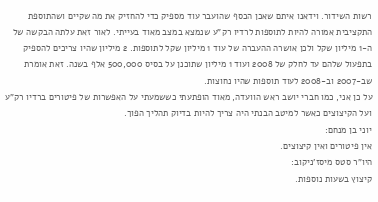רשות השידור. וידאנו איתם שאכן הכסף שהועבר עוד מספיק כדי להחזיק את מה שקיים ושהתוספת התקציבית אמורה להיות לתוספות לרדיו רק"ע שנמצא במצב מאוד בעייתי. לאור זאת עלתה הבקשה של ה-1 מיליון שקל ולכן אושרה ההעברה של עוד 1 מיליון שקל לתוספות. 2 מיליון שהיו צריכים להספיק בתפעול שלהם עד לחלק של 2008 ועוד 1 מיליון שתוכנן על בסיס 500,000 אלף בשנה. זאת אומרת שב-2007 וב-2008 לעוד תוספות שהיו נחוצות.
על כן אני, כמו חברי יושב ראש הוועדה, מאוד הופתעתי כששמעתי על האפשרות של פיטורים ברדיו רק"ע ועל הקיצוצים כאשר למיטב הבנתי היה צריך להיות בדיוק תהליך הפוך.
יוני בן מנחם:
אין פיטורים ואין קיצוצים.
היו"ר סטס מיסז'ניקוב:
קיצוץ בשעות נוספות.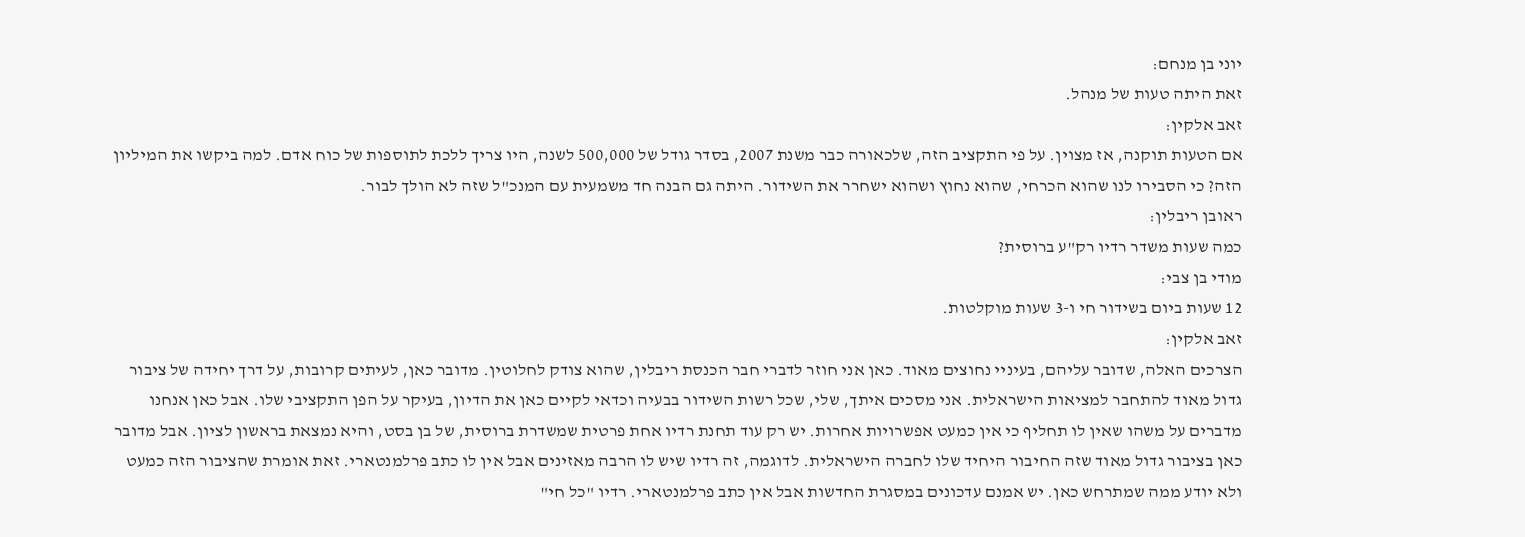יוני בן מנחם:
זאת היתה טעות של מנהל.
זאב אלקין:
אם הטעות תוקנה, אז מצוין. על פי התקציב הזה, שלכאורה כבר משנת 2007, בסדר גודל של 500,000 לשנה, היו צריך ללכת לתוספות של כוח אדם. למה ביקשו את המיליון הזה? כי הסבירו לנו שהוא הכרחי, שהוא נחוץ ושהוא ישחרר את השידור. היתה גם הבנה חד משמעית עם המנכ"ל שזה לא הולך לבור.
ראובן ריבלין:
כמה שעות משדר רדיו רק"ע ברוסית?
מודי בן צבי:
12 שעות ביום בשידור חי ו-3 שעות מוקלטות.
זאב אלקין:
הצרכים האלה, שדובר עליהם, בעיניי נחוצים מאוד. כאן אני חוזר לדברי חבר הכנסת ריבלין, שהוא צודק לחלוטין. מדובר כאן, לעיתים קרובות, על דרך יחידה של ציבור גדול מאוד להתחבר למציאות הישראלית. אני מסכים איתך, שלי, שכל רשות השידור בבעיה וכדאי לקיים כאן את הדיון, בעיקר על הפן התקציבי שלו. אבל כאן אנחנו מדברים על משהו שאין לו תחליף כי אין כמעט אפשרויות אחרות. יש רק עוד תחנת רדיו אחת פרטית שמשדרת ברוסית, של בן בסט, והיא נמצאת בראשון לציון. אבל מדובר כאן בציבור גדול מאוד שזה החיבור היחיד שלו לחברה הישראלית. לדוגמה, זה רדיו שיש לו הרבה מאזינים אבל אין לו כתב פרלמנטארי. זאת אומרת שהציבור הזה כמעט ולא יודע ממה שמתרחש כאן. יש אמנם עדכונים במסגרת החדשות אבל אין כתב פרלמנטארי. רדיו "כל חי"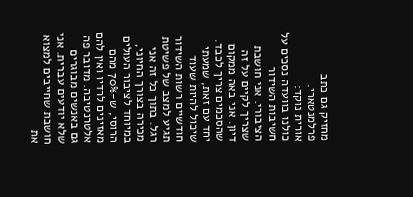מחזיק גם כתב פרלמנטארי.
אורית נוקד:
כולנו בוועדה נסכים על חשיבות השידור הציבורי. אני חושבת שצריך לקיים על זה דיון. אני באה ממקום שהסכמים צריך לכבד. יחד עם זאת, שמעתי שיכול להיות שעוד חודשיים רשות השידור תגיע למצב של פשיטת רגל. בתוך כל זה אני מכירה בצורך החיוני, במיוחד לציבור העולים הרוסי, ש-70% מהם מאזינים לרדיו ואין להם אלטרנטיבה. מדובר פה גם באנשים מבוגרים שלא יודעים עברית. אני חושבת שחייבים למצוא את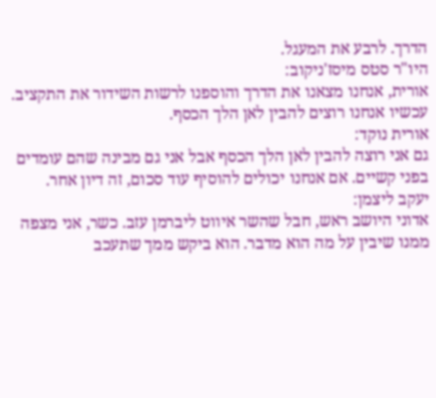הדרך. לרבע את המעגל.
היו"ר סטס מיסז'ניקוב:
אורית, אנחנו מצאנו את הדרך והוספנו לרשות השידור את התקציב. עכשיו אנחנו רוצים להבין לאן הלך הכסף.
אורית נוקד:
גם אני רוצה להבין לאן הלך הכסף אבל אני גם מבינה שהם עומדים בפני קשיים. אם אנחנו יכולים להוסיף עוד סכום, זה דיון אחר.
יעקב ליצמן:
אדוני היושב ראש, חבל שהשר איווט ליברמן עזב. כשר, אני מצפה ממנו שיבין על מה הוא מדבר. הוא ביקש ממך שתעכב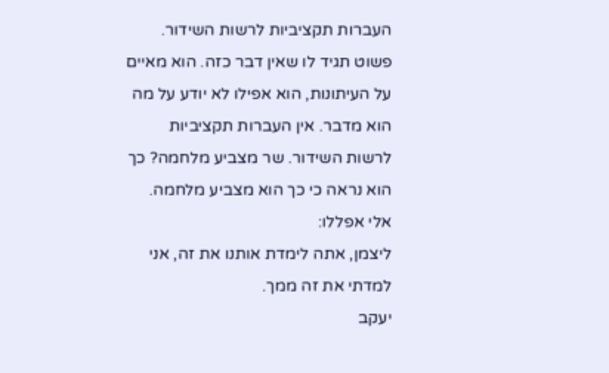העברות תקציביות לרשות השידור. פשוט תגיד לו שאין דבר כזה. הוא מאיים על העיתונות, הוא אפילו לא יודע על מה הוא מדבר. אין העברות תקציביות לרשות השידור. שר מצביע מלחמה? כך הוא נראה כי כך הוא מצביע מלחמה.
אלי אפללו:
ליצמן, אתה לימדת אותנו את זה, אני למדתי את זה ממך.
יעקב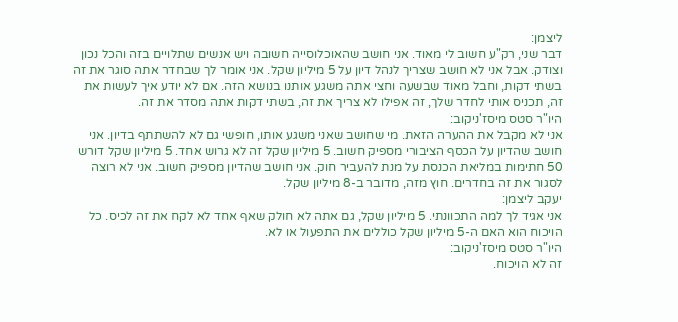ליצמן:
דבר שני, רק"ע חשוב לי מאוד. אני חושב שהאוכלוסייה חשובה ויש אנשים שתלויים בזה והכל נכון וצודק. אבל אני לא חושב שצריך לנהל דיון על 5 מיליון שקל. אני אומר לך שבחדר אתה סוגר את זה בשתי דקות, וחבל מאוד שבשעה וחצי אתה משגע אותנו בנושא הזה. אם לא יודע איך לעשות את זה, תכניס אותי לחדר שלך, זה אפילו לא צריך את זה, בשתי דקות אתה מסדר את זה.
היו"ר סטס מיסז'ניקוב:
אני לא מקבל את ההערה הזאת. מי שחושב שאני משגע אותו, חופשי גם לא להשתתף בדיון. אני חושב שהדיון על הכסף הציבורי מספיק חשוב. 5 מיליון שקל זה לא גרוש אחד. 5 מיליון שקל דורש 50 חתימות במליאת הכנסת על מנת להעביר חוק. אני חושב שהדיון מספיק חשוב. אני לא רוצה לסגור את זה בחדרים. חוץ מזה, מדובר ב-8 מיליון שקל.
יעקב ליצמן:
אני אגיד לך למה התכוונתי. 5 מיליון שקל, גם אתה לא חולק שאף אחד לא לקח את זה לכיס. כל הויכוח הוא האם ה-5 מיליון שקל כוללים את התפעול או לא.
היו"ר סטס מיסז'ניקוב:
זה לא הויכוח.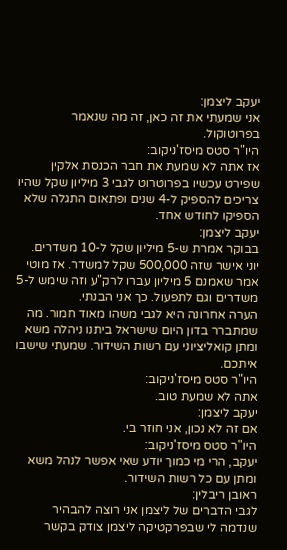יעקב ליצמן:
אני שמעתי את זה כאן, זה מה שנאמר בפרוטוקול.
היו"ר סטס מיסז'ניקוב:
אז אתה לא שמעת את חבר הכנסת אלקין שפירט עכשיו בפרוטרוט לגבי 3 מיליון שקל שהיו צריכים להספיק ל-4 שנים ופתאום התגלה שלא הספיקו לחודש אחד.
יעקב ליצמן:
בבוקר אמרת ש-5 מיליון שקל ל-10 משדרים. יוני אישר שזה 500,000 שקל למשדר. אז מוטי אמר שאמנם 5 מיליון עברו לרק"ע וזה שימש ל-5 משדרים וגם לתפעול. כך אני הבנתי.
הערה אחרונה היא לגבי משהו מאוד חמור. מה שמתברר בדון היום שישראל ביתנו ניהלה משא ומתן קואליציוני עם רשות השידור. שמעתי שישבו איתכם.
היו"ר סטס מיסז'ניקוב:
אתה לא שמעת טוב.
יעקב ליצמן:
אם זה לא נכון, אני חוזר בי.
היו"ר סטס מיסז'ניקוב:
יעקב, הרי מי כמוך יודע שאי אפשר לנהל משא ומתן עם כל רשות השידור.
ראובן ריבלין:
לגבי הדברים של ליצמן אני רוצה להבהיר שנדמה לי שבפרקטיקה ליצמן צודק בקשר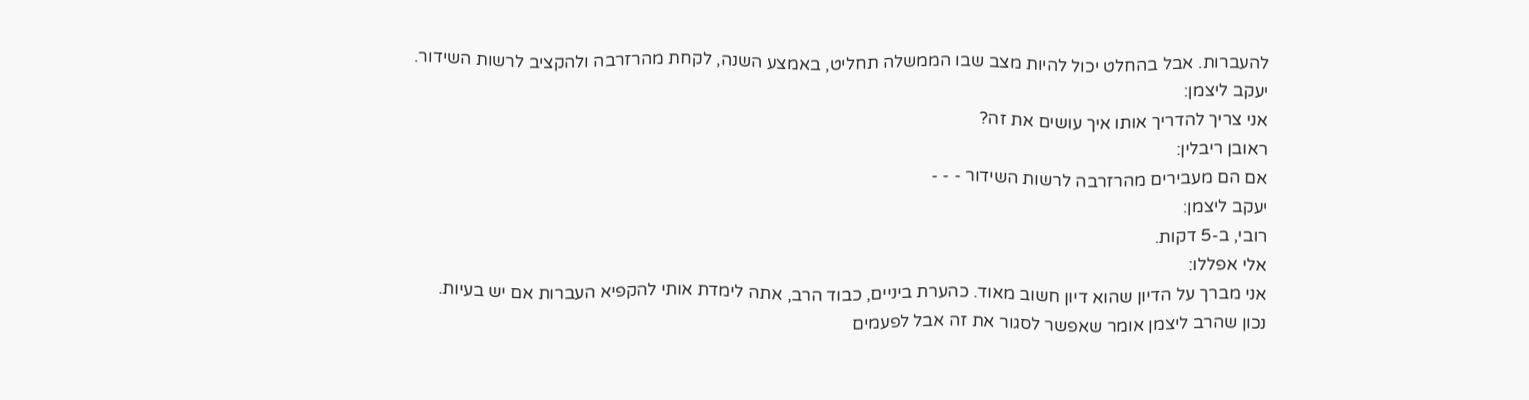להעברות. אבל בהחלט יכול להיות מצב שבו הממשלה תחליט, באמצע השנה, לקחת מהרזרבה ולהקציב לרשות השידור.
יעקב ליצמן:
אני צריך להדריך אותו איך עושים את זה?
ראובן ריבלין:
אם הם מעבירים מהרזרבה לרשות השידור - - -
יעקב ליצמן:
רובי, ב-5 דקות.
אלי אפללו:
אני מברך על הדיון שהוא דיון חשוב מאוד. כהערת ביניים, כבוד הרב, אתה לימדת אותי להקפיא העברות אם יש בעיות.
נכון שהרב ליצמן אומר שאפשר לסגור את זה אבל לפעמים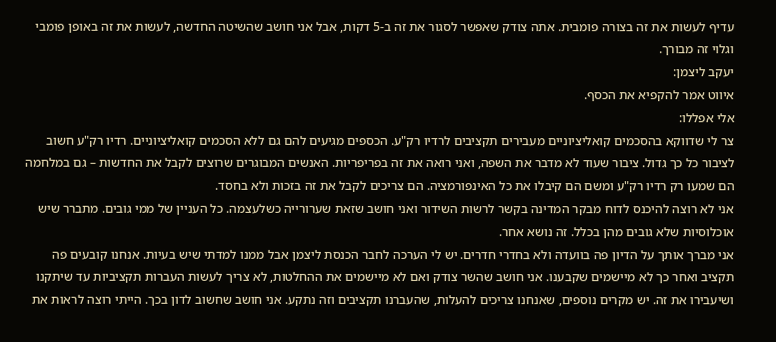עדיף לעשות את זה בצורה פומבית. אתה צודק שאפשר לסגור את זה ב-5 דקות, אבל אני חושב שהשיטה החדשה, לעשות את זה באופן פומבי וגלוי זה מבורך.
יעקב ליצמן:
איווט אמר להקפיא את הכסף.
אלי אפללו:
צר לי שדווקא בהסכמים קואליציוניים מעבירים תקציבים לרדיו רק"ע. הכספים מגיעים להם גם ללא הסכמים קואליציוניים. רדיו רק"ע חשוב לציבור כל כך גדול. ציבור שעוד לא מדבר את השפה, ואני רואה את זה בפריפריות. האנשים המבוגרים שרוצים לקבל את החדשות – גם במלחמה הם שמעו רק רדיו רק"ע ומשם הם קיבלו את כל האינפורמציה. הם צריכים לקבל את זה בזכות ולא בחסד.
אני לא רוצה להיכנס לדוח מבקר המדינה בקשר לרשות השידור ואני חושב שזאת שערורייה כשלעצמה. כל העניין של ממי גובים. מתברר שיש אוכלוסיות שלא גובים מהן בכלל. זה נושא אחר.
אני מברך אותך על הדיון פה בוועדה ולא בחדרי חדרים. יש לי הערכה לחבר הכנסת ליצמן אבל ממנו למדתי שיש בעיות. אנחנו קובעים פה תקציב ואחר כך לא מיישמים שקבענו. אני חושב שהשר צודק ואם לא מיישמים את ההחלטות, לא צריך לעשות העברות תקציביות עד שיתקנו ושיעבירו את זה. יש מקרים נוספים, שאנחנו צריכים להעלות, שהעברנו תקציבים וזה נתקע. אני חושב שחשוב לדון בכך. הייתי רוצה לראות את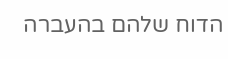הדוח שלהם בהעברה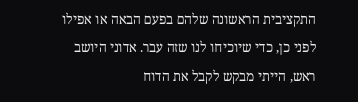התקציבית הראשונה שלהם בפעם הבאה או אפילו לפני כן, כדי שיוכיחו לנו שזה עבר. אדוני היושב ראש, הייתי מבקש לקבל את הדוח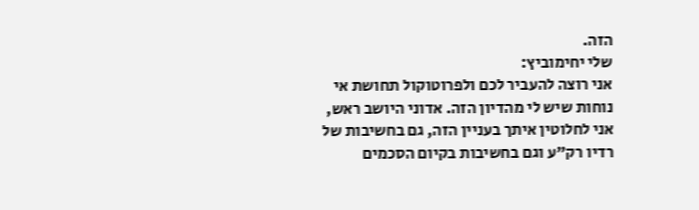הזה.
שלי יחימוביץ:
אני רוצה להעביר לכם ולפרוטוקול תחושת אי נוחות שיש לי מהדיון הזה. אדוני היושב ראש, אני לחלוטין איתך בעניין הזה, גם בחשיבות של רדיו רק"ע וגם בחשיבות בקיום הסכמים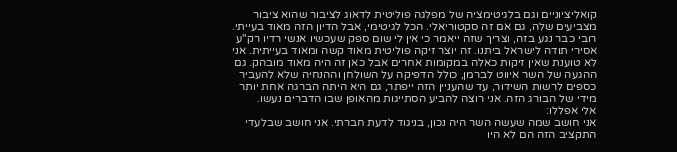קואליציוניים וגם בלגיטימציה של מפלגה פוליטית לדאוג לציבור שהוא ציבור מצביעים שלה, גם אם זה סקטוריאלי. הכל לגיטימי, אבל הדיון הזה מאוד בעייתי.
רובי כבר נגע בזה, וצריך שזה ייאמר כי אין לי שום ספק שעכשיו אנשי רדיו רק"ע אסירי תודה לישראל ביתנו. זה יוצר זיקה פוליטית מאוד קשה ומאוד בעייתית. אני לא טוענת שאין זיקות כאלה במקומות אחרים אבל כאן זה היה מאוד מובהק. גם ההגעה של השר איווט לברמן, כולל הדפיקה על השולחן וההנחיה שלא להעביר כספים לרשות השידור, עד שהעניין הזה ייפתר, גם היא היתה הברגה אחת יותר מידי של הבורג הזה. אני רוצה להביע הסתייגות מהאופן שבו הדברים נעשו.
אלי אפללו:
אני חושב שמה שעשה השר היה נכון, בניגוד לדעת חברתי. אני חושב שבלעדי התקציב הזה הם לא היו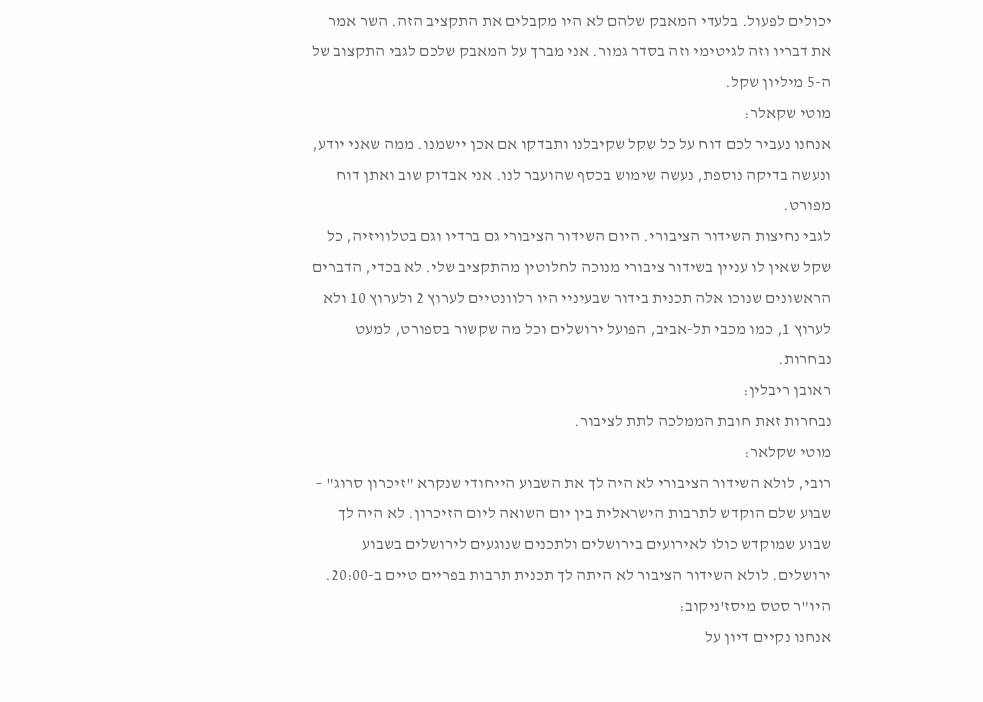יכולים לפעול. בלעדי המאבק שלהם לא היו מקבלים את התקציב הזה. השר אמר את דבריו וזה לגיטימי וזה בסדר גמור. אני מברך על המאבק שלכם לגבי התקצוב של ה-5 מיליון שקל.
מוטי שקאלר:
אנחנו נעביר לכם דוח על כל שקל שקיבלנו ותבדקו אם אכן יישמנו. ממה שאני יודע, ונעשה בדיקה נוספת, נעשה שימוש בכסף שהועבר לנו. אני אבדוק שוב ואתן דוח מפורט.
לגבי נחיצות השידור הציבורי. היום השידור הציבורי גם ברדיו וגם בטלוויזיה, כל שקל שאין לו עניין בשידור ציבורי מנוכה לחלוטין מהתקציב שלי. לא בכדי, הדברים הראשונים שנוכו אלה תכנית בידור שבעיניי היו רלוונטיים לערוץ 2 ולערוץ 10 ולא לערוץ 1, כמו מכבי תל-אביב, הפועל ירושלים וכל מה שקשור בספורט, למעט נבחרות.
ראובן ריבלין:
נבחרות זאת חובת הממלכה לתת לציבור.
מוטי שקלאר:
רובי, לולא השידור הציבורי לא היה לך את השבוע הייחודי שנקרא "זיכרון סרוג" – שבוע שלם הוקדש לתרבות הישראלית בין יום השואה ליום הזיכרון. לא היה לך שבוע שמוקדש כולו לאירועים בירושלים ולתכנים שנוגעים לירושלים בשבוע ירושלים. לולא השידור הציבור לא היתה לך תכנית תרבות בפריים טיים ב-20:00.
היו"ר סטס מיסז'ניקוב:
אנחנו נקיים דיון על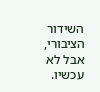השידור הציבורי, אבל לא עכשיו.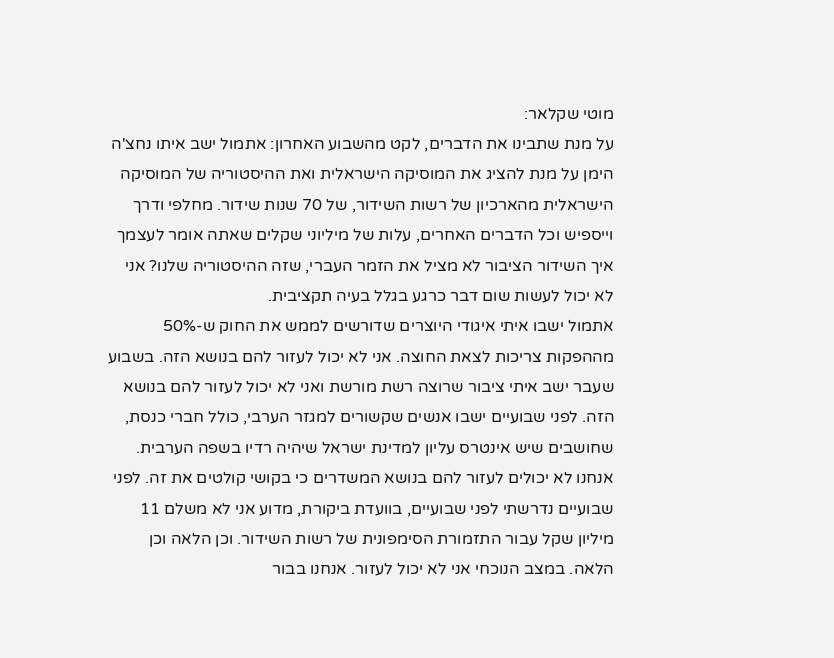מוטי שקלאר:
על מנת שתבינו את הדברים, לקט מהשבוע האחרון: אתמול ישב איתו נחצ'ה הימן על מנת להציג את המוסיקה הישראלית ואת ההיסטוריה של המוסיקה הישראלית מהארכיון של רשות השידור, של 70 שנות שידור. מחלפי ודרך וייספיש וכל הדברים האחרים, עלות של מיליוני שקלים שאתה אומר לעצמך איך השידור הציבור לא מציל את הזמר העברי, שזה ההיסטוריה שלנו? אני לא יכול לעשות שום דבר כרגע בגלל בעיה תקציבית.
אתמול ישבו איתי איגודי היוצרים שדורשים לממש את החוק ש-50% מההפקות צריכות לצאת החוצה. אני לא יכול לעזור להם בנושא הזה. בשבוע שעבר ישב איתי ציבור שרוצה רשת מורשת ואני לא יכול לעזור להם בנושא הזה. לפני שבועיים ישבו אנשים שקשורים למגזר הערבי, כולל חברי כנסת, שחושבים שיש אינטרס עליון למדינת ישראל שיהיה רדיו בשפה הערבית. אנחנו לא יכולים לעזור להם בנושא המשדרים כי בקושי קולטים את זה. לפני שבועיים נדרשתי לפני שבועיים, בוועדת ביקורת, מדוע אני לא משלם 11 מיליון שקל עבור התזמורת הסימפונית של רשות השידור. וכן הלאה וכן הלאה. במצב הנוכחי אני לא יכול לעזור. אנחנו בבור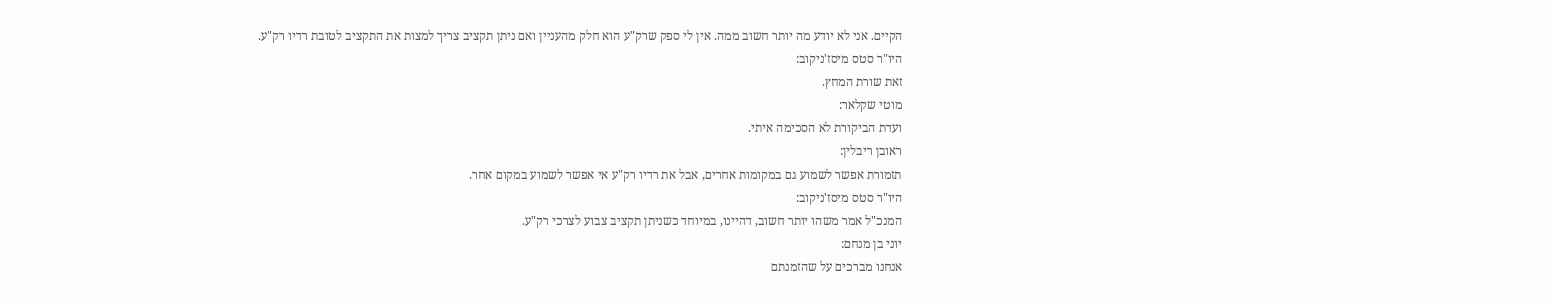הקיים. אני לא יודע מה יותר חשוב ממה. אין לי ספק שרק"ע הוא חלק מהעניין ואם ניתן תקציב צריך למצות את התקציב לטובת רדיו רק"ע.
היו"ר סטס מיסז'ניקוב:
זאת שורת המחץ.
מוטי שקלאר:
ועדת הביקורת לא הסכימה איתי.
ראובן ריבלין:
תזמורת אפשר לשמוע גם במקומות אחרים, אבל את רדיו רק"ע אי אפשר לשמוע במקום אחר.
היו"ר סטס מיסז'ניקוב:
המנכ"ל אמר משהו יותר חשוב, דהיינו, במיוחד כשניתן תקציב צבוע לצרכי רק"ע.
יוני בן מנחם:
אנחנו מברכים על שהזמנתם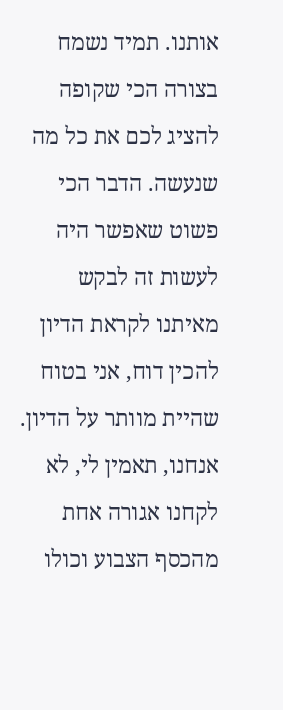אותנו. תמיד נשמח בצורה הכי שקופה להציג לכם את כל מה שנעשה. הדבר הכי פשוט שאפשר היה לעשות זה לבקש מאיתנו לקראת הדיון להכין דוח, אני בטוח שהיית מוותר על הדיון. אנחנו, תאמין לי, לא לקחנו אגורה אחת מהכסף הצבוע וכולו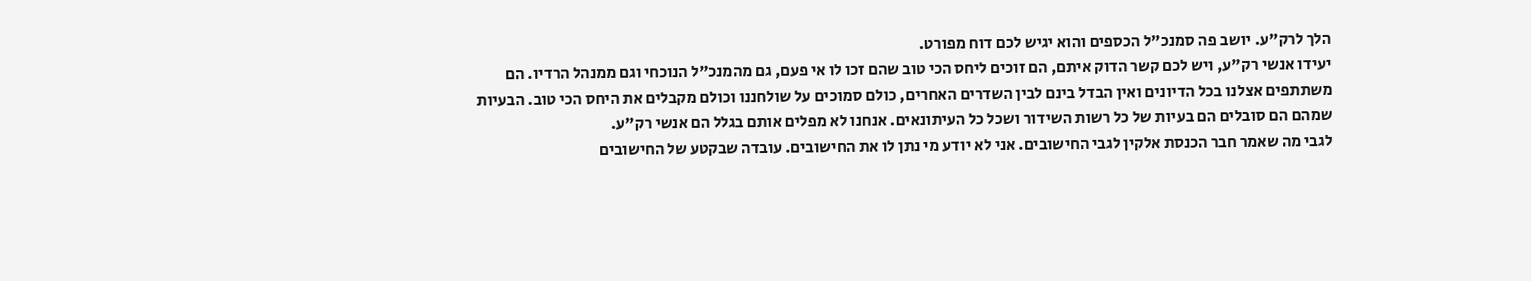הלך לרק"ע. יושב פה סמנכ"ל הכספים והוא יגיש לכם דוח מפורט.
יעידו אנשי רק"ע, ויש לכם קשר הדוק איתם, הם זוכים ליחס הכי טוב שהם זכו לו אי פעם, גם מהמנכ"ל הנוכחי וגם ממנהל הרדיו. הם משתתפים אצלנו בכל הדיונים ואין הבדל בינם לבין השדרים האחרים, כולם סמוכים על שולחננו וכולם מקבלים את היחס הכי טוב. הבעיות שמהם הם סובלים הם בעיות של כל רשות השידור ושכל כל העיתונאים. אנחנו לא מפלים אותם בגלל הם אנשי רק"ע.
לגבי מה שאמר חבר הכנסת אלקין לגבי החישובים. אני לא יודע מי נתן לו את החישובים. עובדה שבקטע של החישובים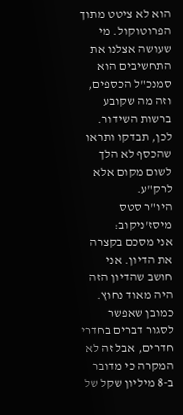הוא לא ציטט מתוך הפרוטוקול. מי שעושה אצלנו את התחשיבים הוא סמנכ"ל הכספים, וזה מה שקובע ברשות השידור. לכן, תבדקו ותראו שהכסף לא הלך לשום מקום אלא לרק"ע.
היו"ר סטס מיסז'ניקוב:
אני מסכם בקצרה את הדיון. אני חושב שהדיון הזה היה מאוד נחוץ. כמובן שאפשר לסגור דברים בחדרי חדרים, אבל זה לא המקרה כי מדובר ב-8 מיליון שקל של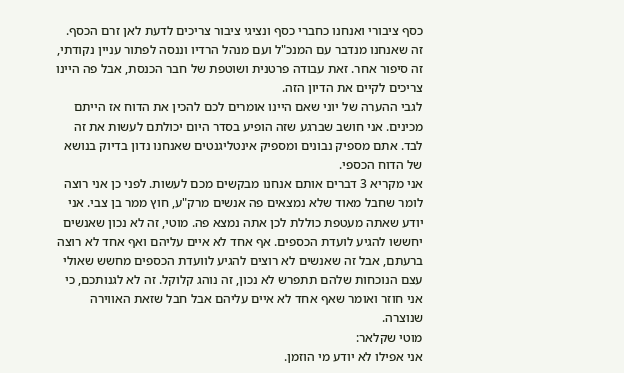כסף ציבורי ואנחנו כחברי כסף ונציגי ציבור צריכים לדעת לאן זרם הכסף. זה שאנחנו מנדבר עם המנכ"ל ועם מנהל הרדיו וננסה לפתור עניין נקודתי, זה סיפור אחר. זאת עבודה פרטנית ושוטפת של חבר הכנסת, אבל פה היינו צריכים לקיים את הדיון הזה.
לגבי ההערה של יוני שאם היינו אומרים לכם להכין את הדוח אז הייתם מכינים. אני חושב שברגע שזה הופיע בסדר היום יכולתם לעשות את זה לבד. אתם מספיק נבונים ומספיק אינטליגנטים שאנחנו נדון בדיוק בנושא של הדוח הכספי.
אני מקריא 3 דברים אותם אנחנו מבקשים מכם לעשות. לפני כן אני רוצה לומר שחבל מאוד שלא נמצאים פה אנשים מרק"ע, חוץ ממר בן צבי. אני יודע שאתה מעטפת כוללת לכן אתה נמצא פה. מוטי, זה לא נכון שאנשים יחששו להגיע לועדת הכספים. אף אחד לא איים עליהם ואף אחד לא רוצה ברעתם, אבל זה שאנשים לא רוצים להגיע לוועדת הכספים מחשש שאולי עצם הנוכחות שלהם תתפרש לא נכון, זה נוהג קלוקל. זה לא לגנותכם, כי אני חוזר ואומר שאף אחד לא איים עליהם אבל חבל שזאת האווירה שנוצרה.
מוטי שקלאר:
אני אפילו לא יודע מי הוזמן.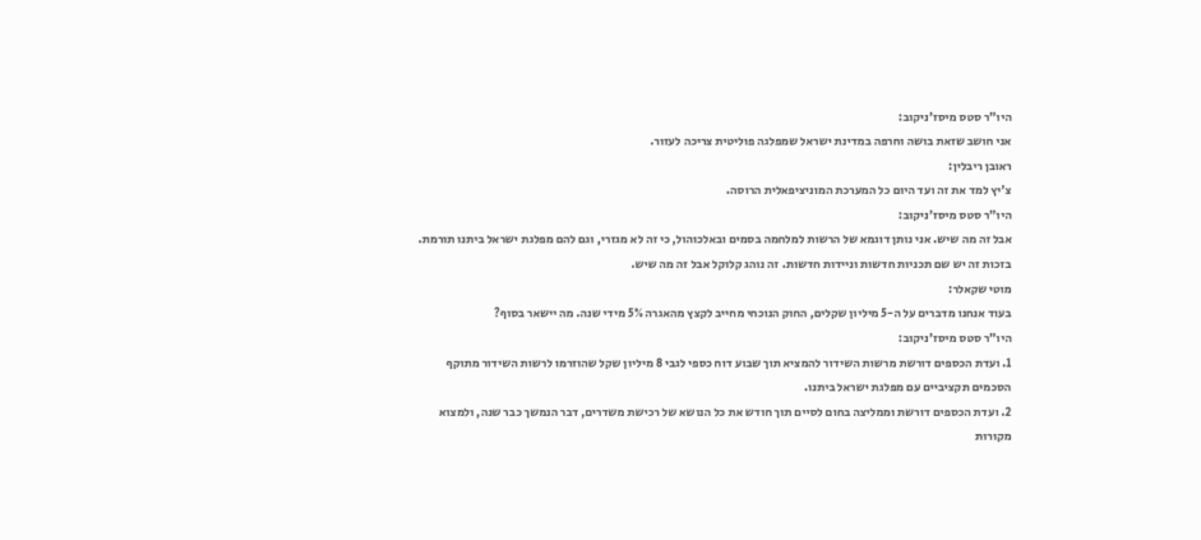היו"ר סטס מיסז'ניקוב:
אני חושב שזאת בושה וחרפה במדינת ישראל שמפלגה פוליטית צריכה לעזור.
ראובן ריבלין:
צ'יץ למד את זה ועד היום כל המערכת המוניציפאלית הרוסה.
היו"ר סטס מיסז'ניקוב:
אבל זה מה שיש. אני נותן דוגמא של הרשות למלחמה בסמים ובאלכוהול, כי זה לא מגזרי, וגם להם מפלגת ישראל ביתנו תורמת. בזכות זה יש שם תכניות חדשות וניידות חדשות. זה נוהג קלוקל אבל זה מה שיש.
מוטי שקאלר:
בעוד אנחנו מדברים על ה-5 מיליון שקלים, החוק הנוכחי מחייב לקצץ מהאגרה 5% מידי שנה. מה יישאר בסוף?
היו"ר סטס מיסז'ניקוב:
1. ועדת הכספים דורשת מרשות השידור להמציא תוך שבוע דוח כספי לגבי 8 מיליון שקל שהוזרמו לרשות השידור מתוקף הסכמים תקציביים עם מפלגת ישראל ביתנו.
2. ועדת הכספים דורשת וממליצה בחום לסיים תוך חודש את כל הנושא של רכישת משדרים, דבר הנמשך כבר שנה, ולמצוא מקורות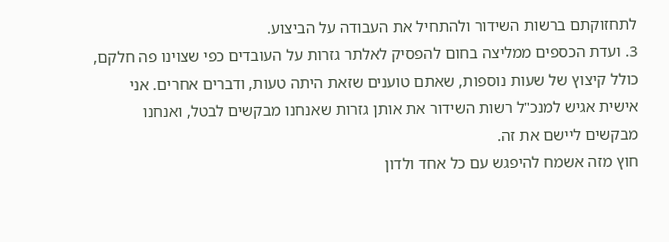לתחזוקתם ברשות השידור ולהתחיל את העבודה על הביצוע.
3. ועדת הכספים ממליצה בחום להפסיק לאלתר גזרות על העובדים כפי שצוינו פה חלקם, כולל קיצוץ של שעות נוספות, שאתם טוענים שזאת היתה טעות, ודברים אחרים. אני אישית אגיש למנכ"ל רשות השידור את אותן גזרות שאנחנו מבקשים לבטל, ואנחנו מבקשים ליישם את זה.
חוץ מזה אשמח להיפגש עם כל אחד ולדון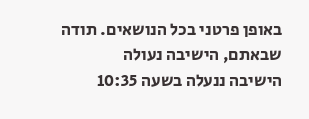באופן פרטני בכל הנושאים. תודה שבאתם, הישיבה נעולה
הישיבה ננעלה בשעה 10:35